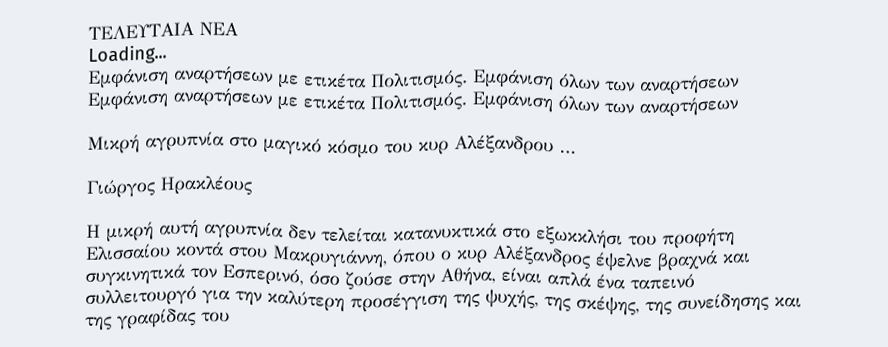ΤΕΛΕΥΤΑΙΑ ΝΕΑ
Loading...
Εμφάνιση αναρτήσεων με ετικέτα Πολιτισμός. Εμφάνιση όλων των αναρτήσεων
Εμφάνιση αναρτήσεων με ετικέτα Πολιτισμός. Εμφάνιση όλων των αναρτήσεων

Μικρή αγρυπνία στο μαγικό κόσμο του κυρ Αλέξανδρου …

Γιώργος Ηρακλέους

Η μικρή αυτή αγρυπνία δεν τελείται κατανυκτικά στο εξωκκλήσι του προφήτη Ελισσαίου κοντά στου Μακρυγιάννη, όπου ο κυρ Αλέξανδρος έψελνε βραχνά και συγκινητικά τον Εσπερινό, όσο ζούσε στην Αθήνα, είναι απλά ένα ταπεινό συλλειτουργό για την καλύτερη προσέγγιση της ψυχής, της σκέψης, της συνείδησης και της γραφίδας του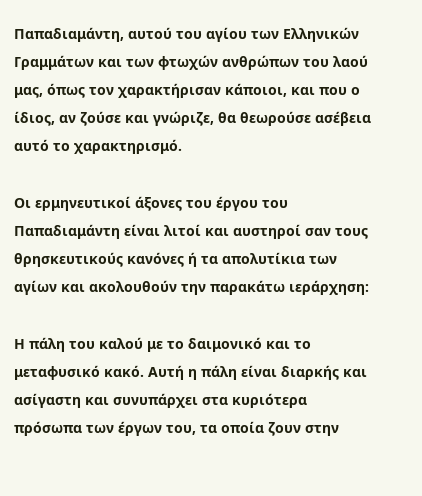Παπαδιαμάντη, αυτού του αγίου των Ελληνικών Γραμμάτων και των φτωχών ανθρώπων του λαού μας, όπως τον χαρακτήρισαν κάποιοι, και που ο ίδιος, αν ζούσε και γνώριζε, θα θεωρούσε ασέβεια αυτό το χαρακτηρισμό.

Οι ερμηνευτικοί άξονες του έργου του Παπαδιαμάντη είναι λιτοί και αυστηροί σαν τους θρησκευτικούς κανόνες ή τα απολυτίκια των αγίων και ακολουθούν την παρακάτω ιεράρχηση:

Η πάλη του καλού με το δαιμονικό και το μεταφυσικό κακό. Αυτή η πάλη είναι διαρκής και ασίγαστη και συνυπάρχει στα κυριότερα πρόσωπα των έργων του, τα οποία ζουν στην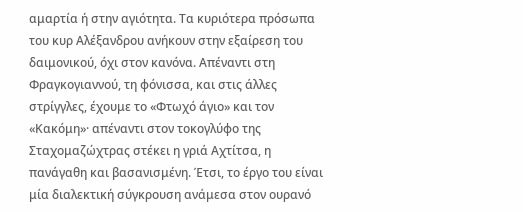αμαρτία ή στην αγιότητα. Τα κυριότερα πρόσωπα του κυρ Αλέξανδρου ανήκουν στην εξαίρεση του δαιμονικού, όχι στον κανόνα. Απέναντι στη Φραγκογιαννού, τη φόνισσα, και στις άλλες στρίγγλες, έχουμε το «Φτωχό άγιο» και τον «Κακόμη»· απέναντι στον τοκογλύφο της Σταχομαζώχτρας στέκει η γριά Αχτίτσα, η πανάγαθη και βασανισμένη. Έτσι, το έργο του είναι μία διαλεκτική σύγκρουση ανάμεσα στον ουρανό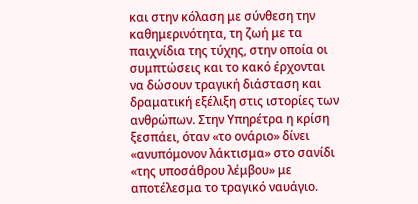και στην κόλαση με σύνθεση την καθημερινότητα, τη ζωή με τα παιχνίδια της τύχης, στην οποία οι συμπτώσεις και το κακό έρχονται να δώσουν τραγική διάσταση και δραματική εξέλιξη στις ιστορίες των ανθρώπων. Στην Υπηρέτρα η κρίση ξεσπάει, όταν «το ονάριο» δίνει «ανυπόμονον λάκτισμα» στο σανίδι «της υποσάθρου λέμβου» με αποτέλεσμα το τραγικό ναυάγιο.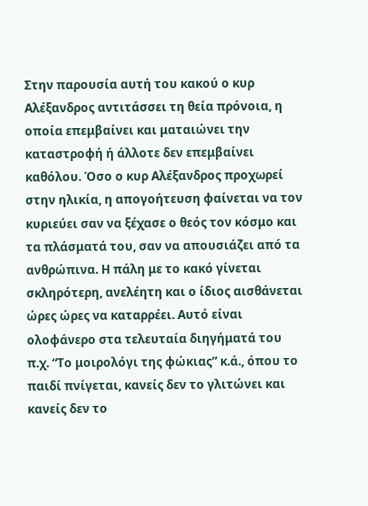Στην παρουσία αυτή του κακού ο κυρ Αλέξανδρος αντιτάσσει τη θεία πρόνοια, η οποία επεμβαίνει και ματαιώνει την καταστροφή ή άλλοτε δεν επεμβαίνει καθόλου. Όσο ο κυρ Αλέξανδρος προχωρεί στην ηλικία, η απογοήτευση φαίνεται να τον κυριεύει σαν να ξέχασε ο θεός τον κόσμο και τα πλάσματά του, σαν να απουσιάζει από τα ανθρώπινα. Η πάλη με το κακό γίνεται σκληρότερη, ανελέητη και ο ίδιος αισθάνεται ώρες ώρες να καταρρέει. Αυτό είναι ολοφάνερο στα τελευταία διηγήματά του π.χ. “Το μοιρολόγι της φώκιας” κ.ά., όπου το παιδί πνίγεται, κανείς δεν το γλιτώνει και κανείς δεν το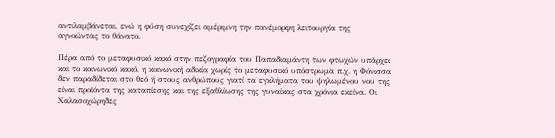αντιλαμβάνεται, ενώ η φύση συνεχίζει αμέριμνη την πανέμορφη λειτουργία της αγνοώντας το θάνατο.

Πέρα από το μεταφυσικό κακό στην πεζογραφία του Παπαδιαμάντη των φτωχών υπάρχει και το κοινωνικό κακό, η κοινωνική αδικία χωρίς το μεταφυσικό υπόστρωμα π.χ. η Φόνισσα δεν παραδίδεται στο θεό ή στους ανθρώπους γιατί τα εγκλήματα του ψηλωμένου νου της είναι προϊόντα της καταπίεσης και της εξαθλίωσης της γυναίκας στα χρόνια εκείνα. Οι Χαλασοχώρηδες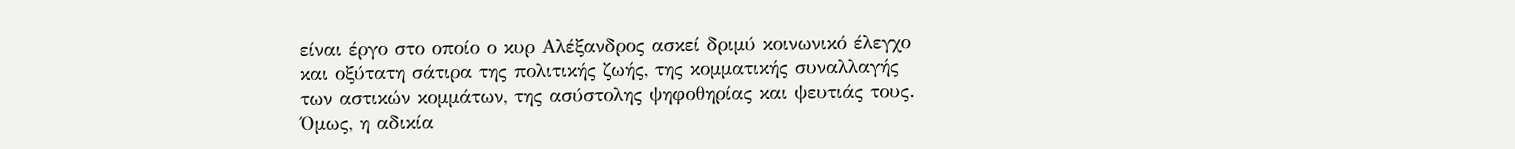είναι έργο στο οποίο ο κυρ Αλέξανδρος ασκεί δριμύ κοινωνικό έλεγχο και οξύτατη σάτιρα της πολιτικής ζωής, της κομματικής συναλλαγής των αστικών κομμάτων, της ασύστολης ψηφοθηρίας και ψευτιάς τους. Όμως, η αδικία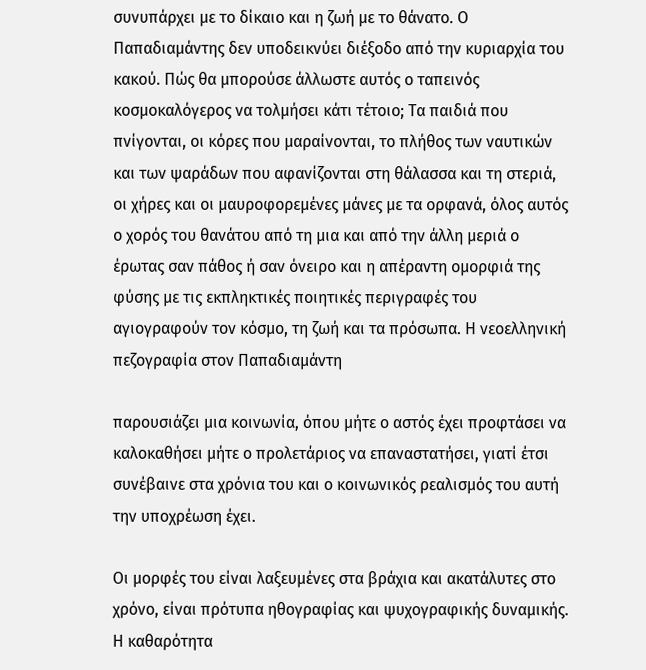συνυπάρχει με το δίκαιο και η ζωή με το θάνατο. Ο Παπαδιαμάντης δεν υποδεικνύει διέξοδο από την κυριαρχία του κακού. Πώς θα μπορούσε άλλωστε αυτός ο ταπεινός κοσμοκαλόγερος να τολμήσει κάτι τέτοιο; Τα παιδιά που πνίγονται, οι κόρες που μαραίνονται, το πλήθος των ναυτικών και των ψαράδων που αφανίζονται στη θάλασσα και τη στεριά, οι χήρες και οι μαυροφορεμένες μάνες με τα ορφανά, όλος αυτός ο χορός του θανάτου από τη μια και από την άλλη μεριά ο έρωτας σαν πάθος ή σαν όνειρο και η απέραντη ομορφιά της φύσης με τις εκπληκτικές ποιητικές περιγραφές του αγιογραφούν τον κόσμο, τη ζωή και τα πρόσωπα. Η νεοελληνική πεζογραφία στον Παπαδιαμάντη

παρουσιάζει μια κοινωνία, όπου μήτε ο αστός έχει προφτάσει να καλοκαθήσει μήτε ο προλετάριος να επαναστατήσει, γιατί έτσι συνέβαινε στα χρόνια του και ο κοινωνικός ρεαλισμός του αυτή την υποχρέωση έχει.

Οι μορφές του είναι λαξευμένες στα βράχια και ακατάλυτες στο χρόνο, είναι πρότυπα ηθογραφίας και ψυχογραφικής δυναμικής. Η καθαρότητα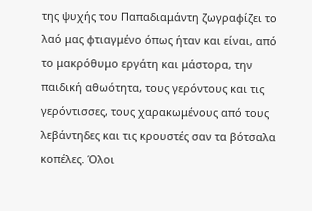της ψυχής του Παπαδιαμάντη ζωγραφίζει το λαό μας φτιαγμένο όπως ήταν και είναι, από το μακρόθυμο εργάτη και μάστορα, την παιδική αθωότητα, τους γερόντους και τις γερόντισσες, τους χαρακωμένους από τους λεβάντηδες και τις κρουστές σαν τα βότσαλα κοπέλες. Όλοι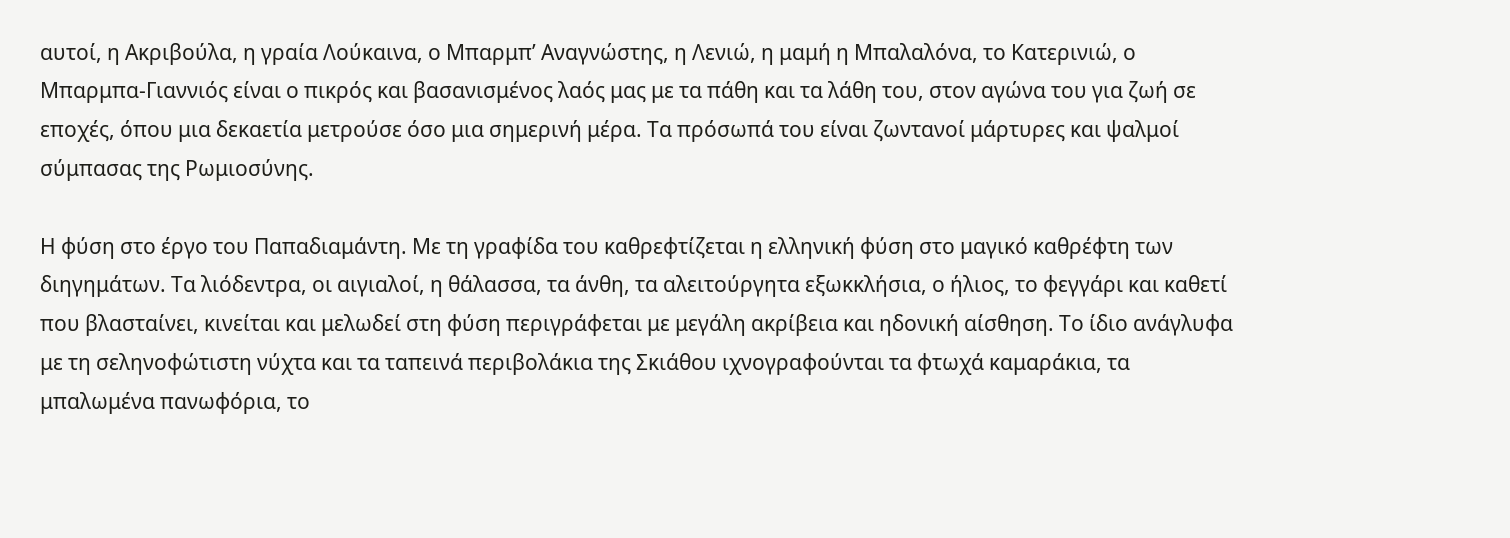αυτοί, η Ακριβούλα, η γραία Λούκαινα, ο Μπαρμπ’ Αναγνώστης, η Λενιώ, η μαμή η Μπαλαλόνα, το Κατερινιώ, ο Μπαρμπα-Γιαννιός είναι ο πικρός και βασανισμένος λαός μας με τα πάθη και τα λάθη του, στον αγώνα του για ζωή σε εποχές, όπου μια δεκαετία μετρούσε όσο μια σημερινή μέρα. Τα πρόσωπά του είναι ζωντανοί μάρτυρες και ψαλμοί σύμπασας της Ρωμιοσύνης.

Η φύση στο έργο του Παπαδιαμάντη. Με τη γραφίδα του καθρεφτίζεται η ελληνική φύση στο μαγικό καθρέφτη των διηγημάτων. Τα λιόδεντρα, οι αιγιαλοί, η θάλασσα, τα άνθη, τα αλειτούργητα εξωκκλήσια, ο ήλιος, το φεγγάρι και καθετί που βλασταίνει, κινείται και μελωδεί στη φύση περιγράφεται με μεγάλη ακρίβεια και ηδονική αίσθηση. Το ίδιο ανάγλυφα με τη σεληνοφώτιστη νύχτα και τα ταπεινά περιβολάκια της Σκιάθου ιχνογραφούνται τα φτωχά καμαράκια, τα μπαλωμένα πανωφόρια, το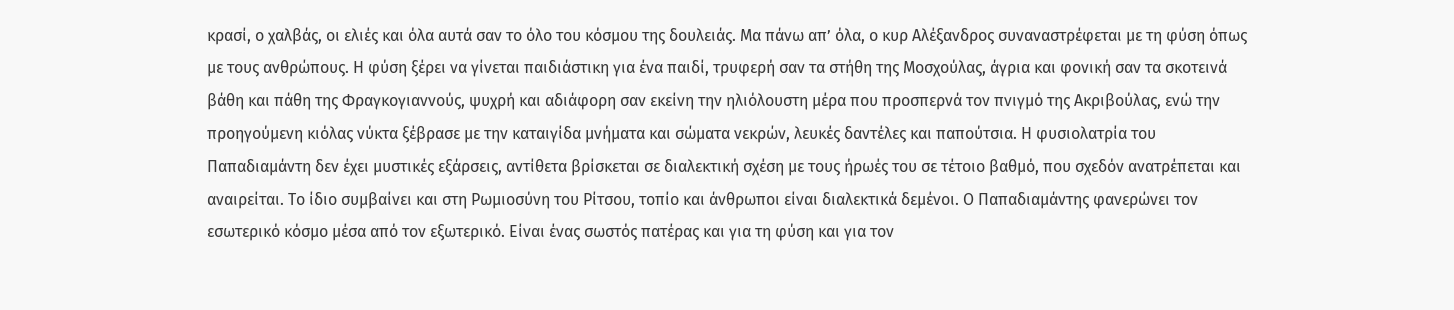κρασί, ο χαλβάς, οι ελιές και όλα αυτά σαν το όλο του κόσμου της δουλειάς. Μα πάνω απ’ όλα, ο κυρ Αλέξανδρος συναναστρέφεται με τη φύση όπως με τους ανθρώπους. Η φύση ξέρει να γίνεται παιδιάστικη για ένα παιδί, τρυφερή σαν τα στήθη της Μοσχούλας, άγρια και φονική σαν τα σκοτεινά βάθη και πάθη της Φραγκογιαννούς, ψυχρή και αδιάφορη σαν εκείνη την ηλιόλουστη μέρα που προσπερνά τον πνιγμό της Ακριβούλας, ενώ την προηγούμενη κιόλας νύκτα ξέβρασε με την καταιγίδα μνήματα και σώματα νεκρών, λευκές δαντέλες και παπούτσια. Η φυσιολατρία του Παπαδιαμάντη δεν έχει μυστικές εξάρσεις, αντίθετα βρίσκεται σε διαλεκτική σχέση με τους ήρωές του σε τέτοιο βαθμό, που σχεδόν ανατρέπεται και αναιρείται. Το ίδιο συμβαίνει και στη Ρωμιοσύνη του Ρίτσου, τοπίο και άνθρωποι είναι διαλεκτικά δεμένοι. Ο Παπαδιαμάντης φανερώνει τον εσωτερικό κόσμο μέσα από τον εξωτερικό. Είναι ένας σωστός πατέρας και για τη φύση και για τον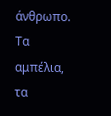άνθρωπο. Τα αμπέλια, τα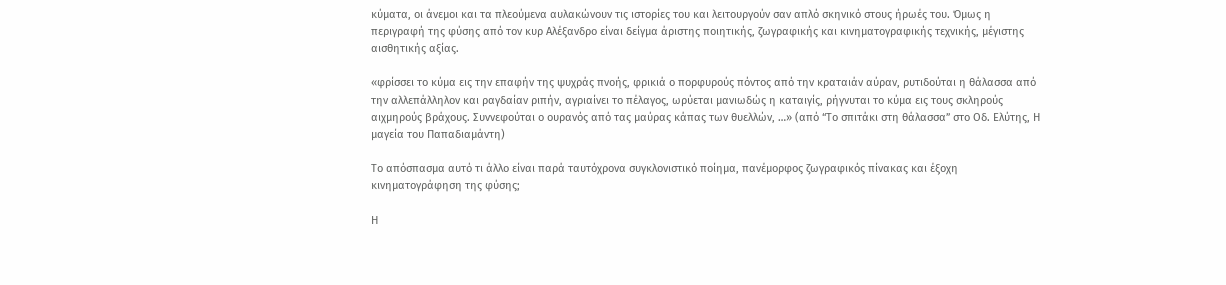κύματα, οι άνεμοι και τα πλεούμενα αυλακώνουν τις ιστορίες του και λειτουργούν σαν απλό σκηνικό στους ήρωές του. Όμως η περιγραφή της φύσης από τον κυρ Αλέξανδρο είναι δείγμα άριστης ποιητικής, ζωγραφικής και κινηματογραφικής τεχνικής, μέγιστης αισθητικής αξίας.

«φρίσσει το κύμα εις την επαφήν της ψυχράς πνοής, φρικιά ο πορφυρούς πόντος από την κραταιάν αύραν, ρυτιδούται η θάλασσα από την αλλεπάλληλον και ραγδαίαν ριπήν, αγριαίνει το πέλαγος, ωρύεται μανιωδώς η καταιγίς, ρήγνυται το κύμα εις τους σκληρούς αιχμηρούς βράχους. Συννεφούται ο ουρανός από τας μαύρας κάπας των θυελλών, …» (από “Το σπιτάκι στη θάλασσα” στο Οδ. Ελύτης, Η μαγεία του Παπαδιαμάντη)

Το απόσπασμα αυτό τι άλλο είναι παρά ταυτόχρονα συγκλονιστικό ποίημα, πανέμορφος ζωγραφικός πίνακας και έξοχη κινηματογράφηση της φύσης;

Η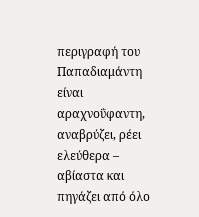περιγραφή του Παπαδιαμάντη είναι αραχνοΰφαντη, αναβρύζει, ρέει ελεύθερα – αβίαστα και πηγάζει από όλο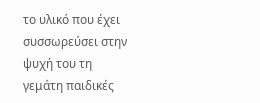το υλικό που έχει συσσωρεύσει στην ψυχή του τη γεμάτη παιδικές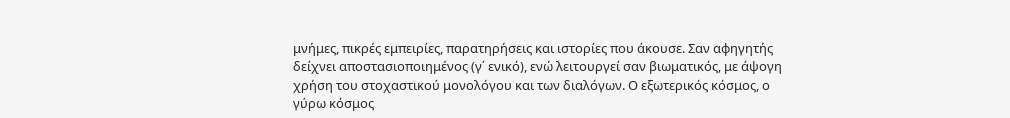μνήμες, πικρές εμπειρίες, παρατηρήσεις και ιστορίες που άκουσε. Σαν αφηγητής δείχνει αποστασιοποιημένος (γ΄ ενικό), ενώ λειτουργεί σαν βιωματικός, με άψογη χρήση του στοχαστικού μονολόγου και των διαλόγων. Ο εξωτερικός κόσμος, ο γύρω κόσμος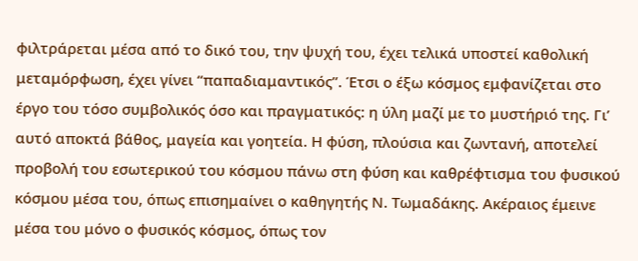φιλτράρεται μέσα από το δικό του, την ψυχή του, έχει τελικά υποστεί καθολική μεταμόρφωση, έχει γίνει “παπαδιαμαντικός”. Έτσι ο έξω κόσμος εμφανίζεται στο έργο του τόσο συμβολικός όσο και πραγματικός: η ύλη μαζί με το μυστήριό της. Γι’ αυτό αποκτά βάθος, μαγεία και γοητεία. Η φύση, πλούσια και ζωντανή, αποτελεί προβολή του εσωτερικού του κόσμου πάνω στη φύση και καθρέφτισμα του φυσικού κόσμου μέσα του, όπως επισημαίνει ο καθηγητής Ν. Τωμαδάκης. Ακέραιος έμεινε μέσα του μόνο ο φυσικός κόσμος, όπως τον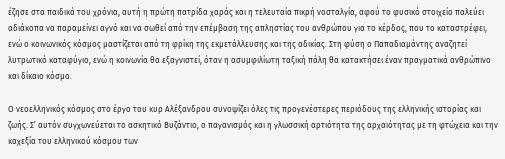έζησε στα παιδικά του χρόνια, αυτή η πρώτη πατρίδα χαράς και η τελευταία πικρή νοσταλγία, αφού το φυσικό στοιχείο παλεύει αδιάκοπα να παραμείνει αγνό και να σωθεί από την επέμβαση της απληστίας του ανθρώπου για το κέρδος, που το καταστρέφει, ενώ ο κοινωνικός κόσμος μαστίζεται από τη φρίκη της εκμετάλλευσης και της αδικίας. Στη φύση ο Παπαδιαμάντης αναζητεί λυτρωτικό καταφύγιο, ενώ η κοινωνία θα εξαγνιστεί, όταν η ασυμφιλίωτη ταξική πάλη θα κατακτήσει έναν πραγματικά ανθρώπινο και δίκαιο κόσμο.

Ο νεοελληνικός κόσμος στο έργο του κυρ Αλέξανδρου συνοψίζει όλες τις προγενέστερες περιόδους της ελληνικής ιστορίας και ζωής. Σ’ αυτόν συγχωνεύεται το ασκητικό Βυζάντιο, ο παγανισμός και η γλωσσική αρτιότητα της αρχαιότητας με τη φτώχεια και την καχεξία του ελληνικού κόσμου των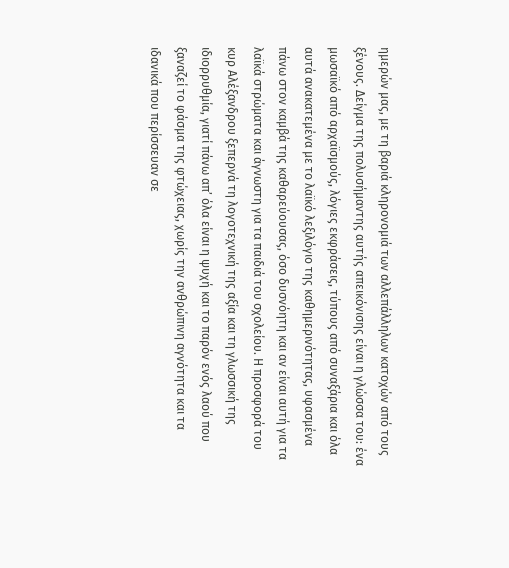ημερών μας, με τη βαριά κληρονομιά των αλλεπάλληλων κατοχών από τους ξένους. Δείγμα της πολυσήμαντης αυτής απεικόνισης είναι η γλώσσα του: ένα μωσαϊκό από αρχαϊσμούς, λόγιες εκφράσεις, τύπους από συναξάρια και όλα αυτά ανακατεμένα με το λαϊκό λεξιλόγιο της καθημερινότητας, υφασμένα πάνω στον καμβά της καθαρεύουσας, όσο δυσνόητη και αν είναι αυτή για τα λαϊκά στρώματα και άγνωστη για τα παιδιά του σχολείου. Η προσφορά του κυρ Αλέξανδρου ξεπερνά τη λογοτεχνική της αξία και τη γλωσσική της ιδιορρυθμία, γιατί πάνω απ’ όλα είναι η ψυχή και το παρόν ενός λαού που ξαναζεί το φάσμα της φτώχειας, χωρίς την ανθρώπινη αγνότητα και τα ιδανικά που περίσσευαν σε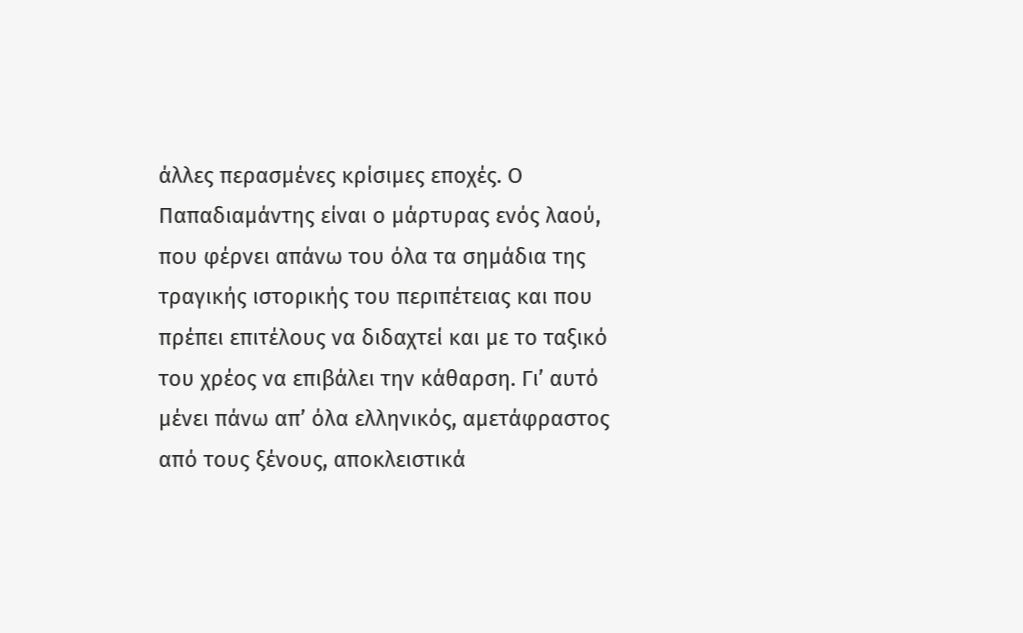άλλες περασμένες κρίσιμες εποχές. Ο Παπαδιαμάντης είναι ο μάρτυρας ενός λαού, που φέρνει απάνω του όλα τα σημάδια της τραγικής ιστορικής του περιπέτειας και που πρέπει επιτέλους να διδαχτεί και με το ταξικό του χρέος να επιβάλει την κάθαρση. Γι’ αυτό μένει πάνω απ’ όλα ελληνικός, αμετάφραστος από τους ξένους, αποκλειστικά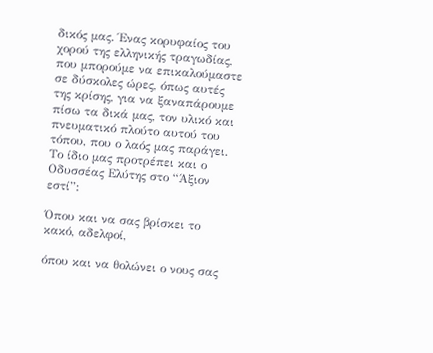δικός μας. Ένας κορυφαίος του χορού της ελληνικής τραγωδίας, που μπορούμε να επικαλούμαστε σε δύσκολες ώρες, όπως αυτές της κρίσης, για να ξαναπάρουμε πίσω τα δικά μας, τον υλικό και πνευματικό πλούτο αυτού του τόπου, που ο λαός μας παράγει. Το ίδιο μας προτρέπει και ο Οδυσσέας Ελύτης στο “Άξιον εστί”:

Όπου και να σας βρίσκει το κακό, αδελφοί,

όπου και να θολώνει ο νους σας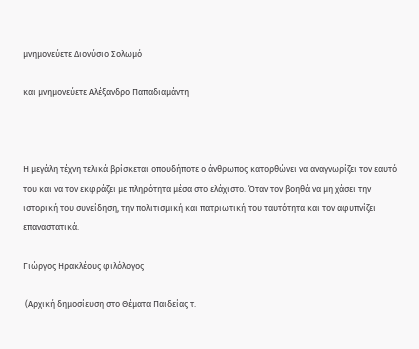μνημονεύετε Διονύσιο Σολωμό

και μνημονεύετε Αλέξανδρο Παπαδιαμάντη



Η μεγάλη τέχνη τελικά βρίσκεται οπουδήποτε ο άνθρωπος κατορθώνει να αναγνωρίζει τον εαυτό του και να τον εκφράζει με πληρότητα μέσα στο ελάχιστο. Όταν τον βοηθά να μη χάσει την ιστορική του συνείδηση, την πολιτισμική και πατριωτική του ταυτότητα και τον αφυπνίζει επαναστατικά.

Γιώργος Ηρακλέους φιλόλογος

 (Αρχική δημοσίευση στο Θέματα Παιδείας τ.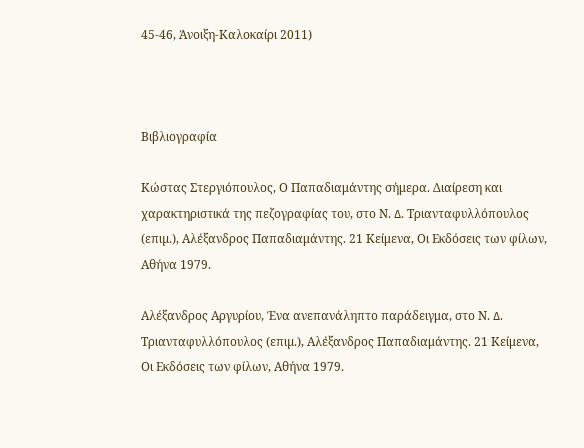45-46, Άνοιξη-Καλοκαίρι 2011)



Βιβλιογραφία

Κώστας Στεργιόπουλος, Ο Παπαδιαμάντης σήμερα. Διαίρεση και χαρακτηριστικά της πεζογραφίας του, στο Ν. ∆. Τριανταφυλλόπουλος (επιµ.), Αλέξανδρος Παπαδιαμάντης. 21 Κείμενα, Οι Εκδόσεις των φίλων, Αθήνα 1979.

Αλέξανδρος Αργυρίου, Ένα ανεπανάληπτο παράδειγμα, στο Ν. ∆. Τριανταφυλλόπουλος (επιµ.), Αλέξανδρος Παπαδιαμάντης. 21 Κείμενα, Οι Εκδόσεις των φίλων, Αθήνα 1979.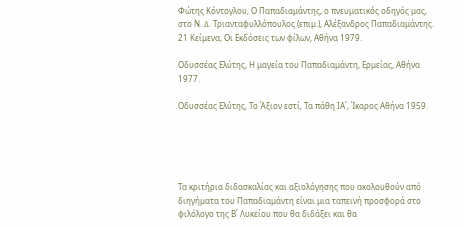Φώτης Κόντογλου, Ο Παπαδιαμάντης, ο πνευματικός οδηγός μας, στο Ν. ∆. Τριανταφυλλόπουλος (επιµ.), Αλέξανδρος Παπαδιαμάντης. 21 Κείμενα, Οι Εκδόσεις των φίλων, Αθήνα 1979.

Οδυσσέας Ελύτης, Η μαγεία του Παπαδιαμάντη, Ερμείας, Αθήνα 1977.

Οδυσσέας Ελύτης, Το Άξιον εστί, Τα πάθη ΙΑ΄, Ίκαρος Αθήνα 1959.





Τα κριτήρια διδασκαλίας και αξιολόγησης που ακολουθούν από διηγήματα του Παπαδιαμάντη είναι μια ταπεινή προσφορά στο φιλόλογο της Β΄ Λυκείου που θα διδάξει και θα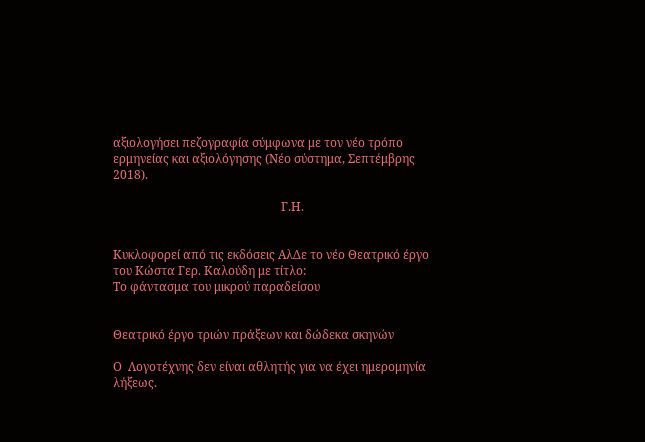αξιολογήσει πεζογραφία σύμφωνα με τον νέο τρόπο ερμηνείας και αξιολόγησης (Νέο σύστημα, Σεπτέμβρης 2018).

                                                        Γ.Η.


Κυκλοφορεί από τις εκδόσεις ΑλΔε το νέο Θεατρικό έργο
του Κώστα Γερ. Καλούδη με τίτλο:
Το φάντασμα του μικρού παραδείσου


Θεατρικό έργο τριών πράξεων και δώδεκα σκηνών

Ο  Λογοτέχνης δεν είναι αθλητής για να έχει ημερομηνία λήξεως.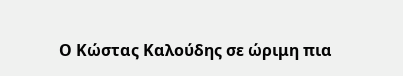Ο Κώστας Καλούδης σε ώριμη πια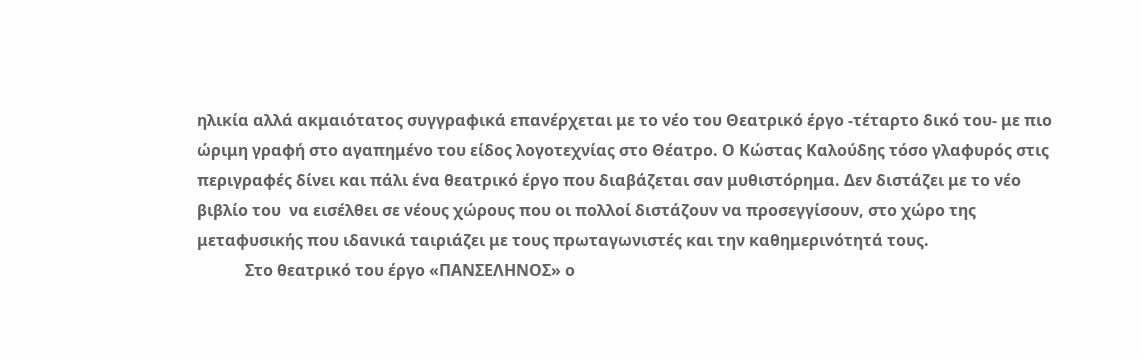ηλικία αλλά ακμαιότατος συγγραφικά επανέρχεται με το νέο του Θεατρικό έργο -τέταρτο δικό του- με πιο ώριμη γραφή στο αγαπημένο του είδος λογοτεχνίας στο Θέατρο. Ο Κώστας Καλούδης τόσο γλαφυρός στις περιγραφές δίνει και πάλι ένα θεατρικό έργο που διαβάζεται σαν μυθιστόρημα. Δεν διστάζει με το νέο βιβλίο του  να εισέλθει σε νέους χώρους που οι πολλοί διστάζουν να προσεγγίσουν, στο χώρο της μεταφυσικής που ιδανικά ταιριάζει με τους πρωταγωνιστές και την καθημερινότητά τους.
            Στο θεατρικό του έργο «ΠΑΝΣΕΛΗΝΟΣ» ο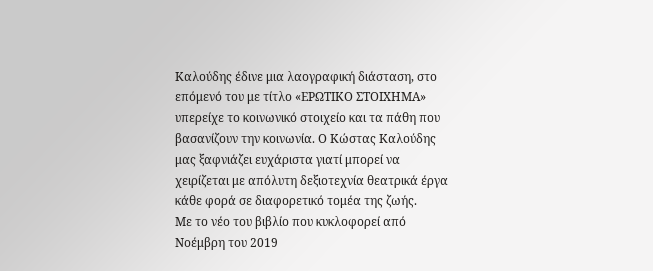Καλούδης έδινε μια λαογραφική διάσταση, στο επόμενό του με τίτλο «ΕΡΩΤΙΚΟ ΣΤΟΙΧΗΜΑ» υπερείχε το κοινωνικό στοιχείο και τα πάθη που βασανίζουν την κοινωνία. Ο Κώστας Καλούδης μας ξαφνιάζει ευχάριστα γιατί μπορεί να χειρίζεται με απόλυτη δεξιοτεχνία θεατρικά έργα κάθε φορά σε διαφορετικό τομέα της ζωής.
Με το νέο του βιβλίο που κυκλοφορεί από Νοέμβρη του 2019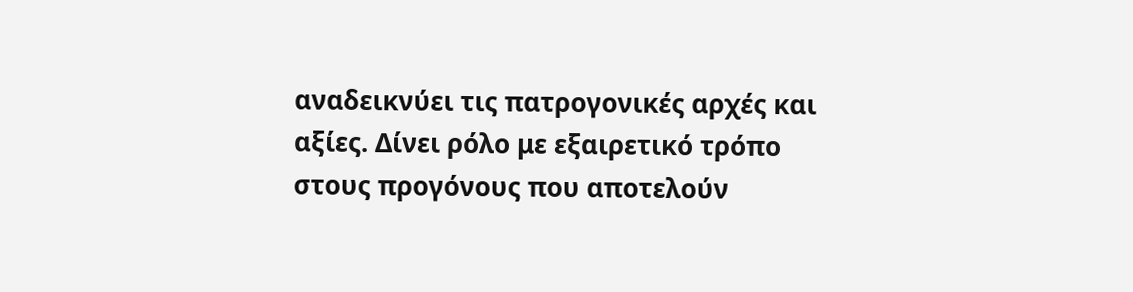αναδεικνύει τις πατρογονικές αρχές και αξίες. Δίνει ρόλο με εξαιρετικό τρόπο στους προγόνους που αποτελούν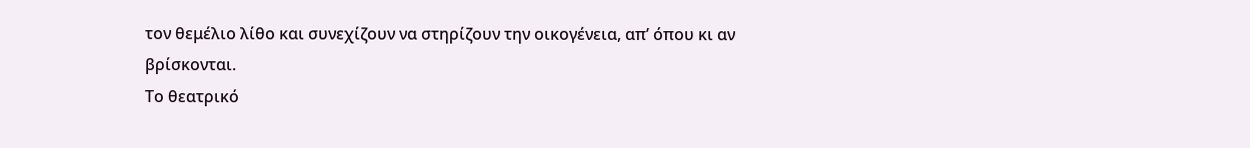τον θεμέλιο λίθο και συνεχίζουν να στηρίζουν την οικογένεια, απ’ όπου κι αν βρίσκονται.
Το θεατρικό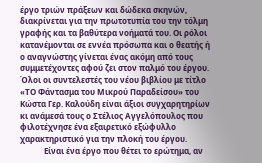έργο τριών πράξεων και δώδεκα σκηνών, διακρίνεται για την πρωτοτυπία του την τόλμη γραφής και τα βαθύτερα νοήματά του. Οι ρόλοι κατανέμονται σε εννέα πρόσωπα και ο θεατής ή  ο αναγνώστης γίνεται ένας ακόμη από τους συμμετέχοντες αφού ζει στον παλμό του έργου.
Όλοι οι συντελεστές του νέου βιβλίου με τίτλο «ΤΟ Φάντασμα του Μικρού Παραδείσου» του Κώστα Γερ. Καλούδη είναι άξιοι συγχαρητηρίων κι ανάμεσά τους ο Στέλιος Αγγελόπουλος που φιλοτέχνησε ένα εξαιρετικό εξώφυλλο χαρακτηριστικό για την πλοκή του έργου.
            Είναι ένα έργο που θέτει το ερώτημα, αν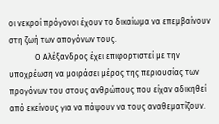οι νεκροί πρόγονοι έχουν το δικαίωμα να επεμβαίνουν στη ζωή των απογόνων τους.
             Ο Αλέξανδρος έχει επιφορτιστεί με την υποχρέωση να μοιράσει μέρος της περιουσίας των προγόνων του στους ανθρώπους που είχαν αδικηθεί από εκείνους για να πάψουν να τους αναθεματίζουν.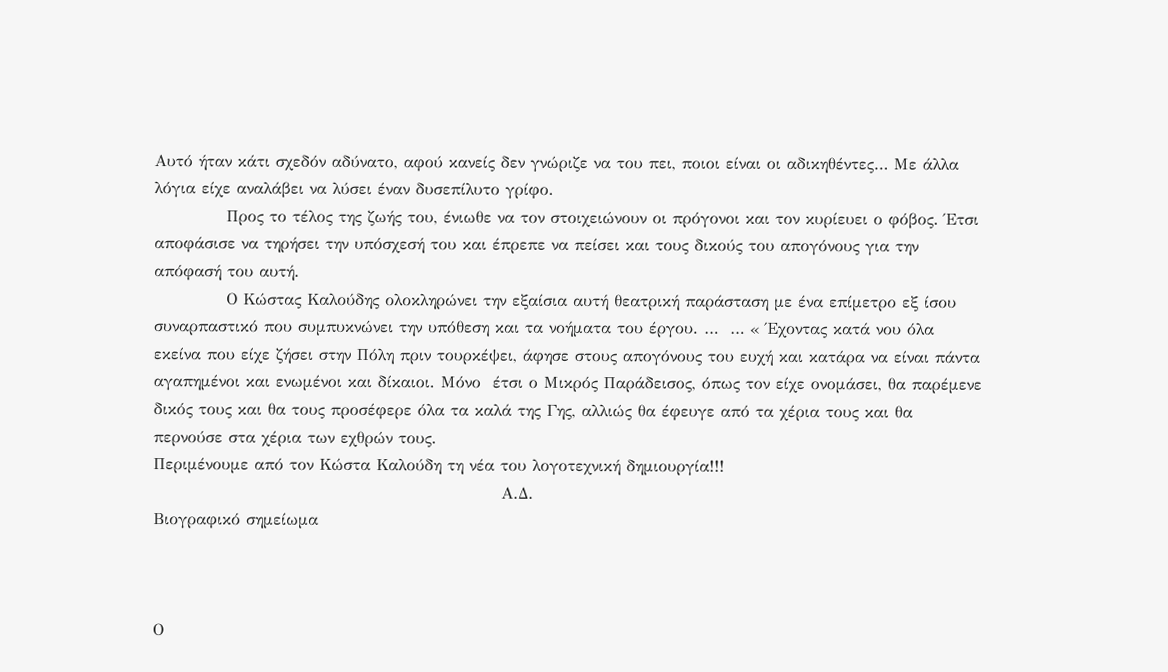Αυτό ήταν κάτι σχεδόν αδύνατο, αφού κανείς δεν γνώριζε να του πει, ποιοι είναι οι αδικηθέντες… Με άλλα λόγια είχε αναλάβει να λύσει έναν δυσεπίλυτο γρίφο.
            Προς το τέλος της ζωής του, ένιωθε να τον στοιχειώνουν οι πρόγονοι και τον κυρίευει ο φόβος. Έτσι αποφάσισε να τηρήσει την υπόσχεσή του και έπρεπε να πείσει και τους δικούς του απογόνους για την απόφασή του αυτή.
            Ο Κώστας Καλούδης ολοκληρώνει την εξαίσια αυτή θεατρική παράσταση με ένα επίμετρο εξ ίσου συναρπαστικό που συμπυκνώνει την υπόθεση και τα νοήματα του έργου. …  … « Έχοντας κατά νου όλα εκείνα που είχε ζήσει στην Πόλη πριν τουρκέψει, άφησε στους απογόνους του ευχή και κατάρα να είναι πάντα αγαπημένοι και ενωμένοι και δίκαιοι. Μόνο  έτσι ο Μικρός Παράδεισος, όπως τον είχε ονομάσει, θα παρέμενε δικός τους και θα τους προσέφερε όλα τα καλά της Γης, αλλιώς θα έφευγε από τα χέρια τους και θα περνούσε στα χέρια των εχθρών τους.
Περιμένουμε από τον Κώστα Καλούδη τη νέα του λογοτεχνική δημιουργία!!!
                                                          Α.Δ.
Βιογραφικό σημείωμα



Ο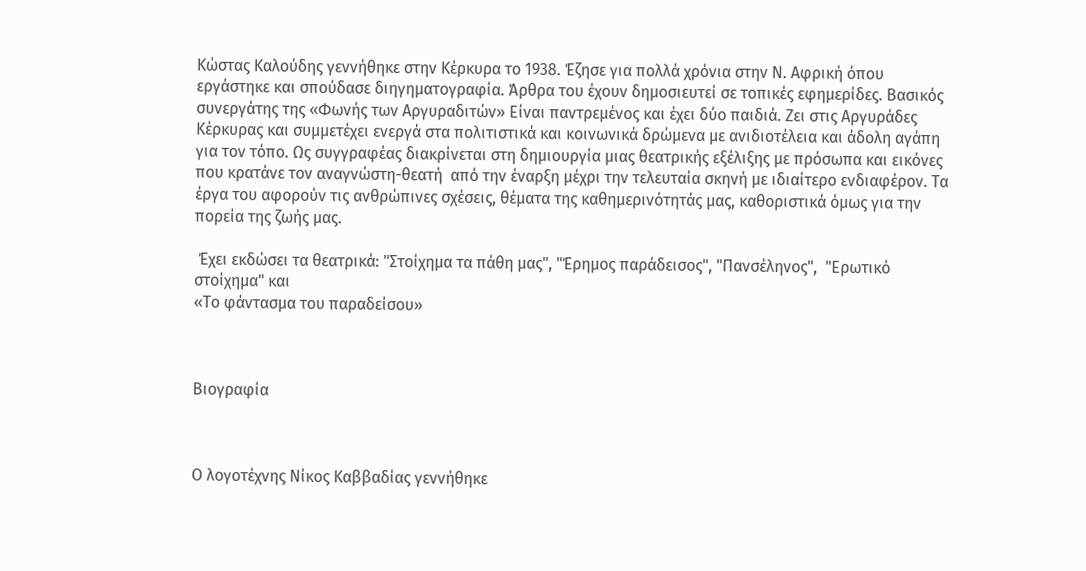Κώστας Καλούδης γεννήθηκε στην Κέρκυρα το 1938. Έζησε για πολλά χρόνια στην Ν. Αφρική όπου εργάστηκε και σπούδασε διηγηματογραφία. Άρθρα του έχουν δημοσιευτεί σε τοπικές εφημερίδες. Βασικός συνεργάτης της «Φωνής των Αργυραδιτών» Είναι παντρεμένος και έχει δύο παιδιά. Ζει στις Αργυράδες Κέρκυρας και συμμετέχει ενεργά στα πολιτιστικά και κοινωνικά δρώμενα με ανιδιοτέλεια και άδολη αγάπη για τον τόπο. Ως συγγραφέας διακρίνεται στη δημιουργία μιας θεατρικής εξέλιξης με πρόσωπα και εικόνες που κρατάνε τον αναγνώστη-θεατή  από την έναρξη μέχρι την τελευταία σκηνή με ιδιαίτερο ενδιαφέρον. Τα έργα του αφορούν τις ανθρώπινες σχέσεις, θέματα της καθημερινότητάς μας, καθοριστικά όμως για την πορεία της ζωής μας.

 Έχει εκδώσει τα θεατρικά: "Στοίχημα τα πάθη μας", "Έρημος παράδεισος", "Πανσέληνος",  "Ερωτικό στοίχημα" και
«Το φάντασμα του παραδείσου»



Βιογραφία



Ο λογοτέχνης Νίκος Καββαδίας γεννήθηκε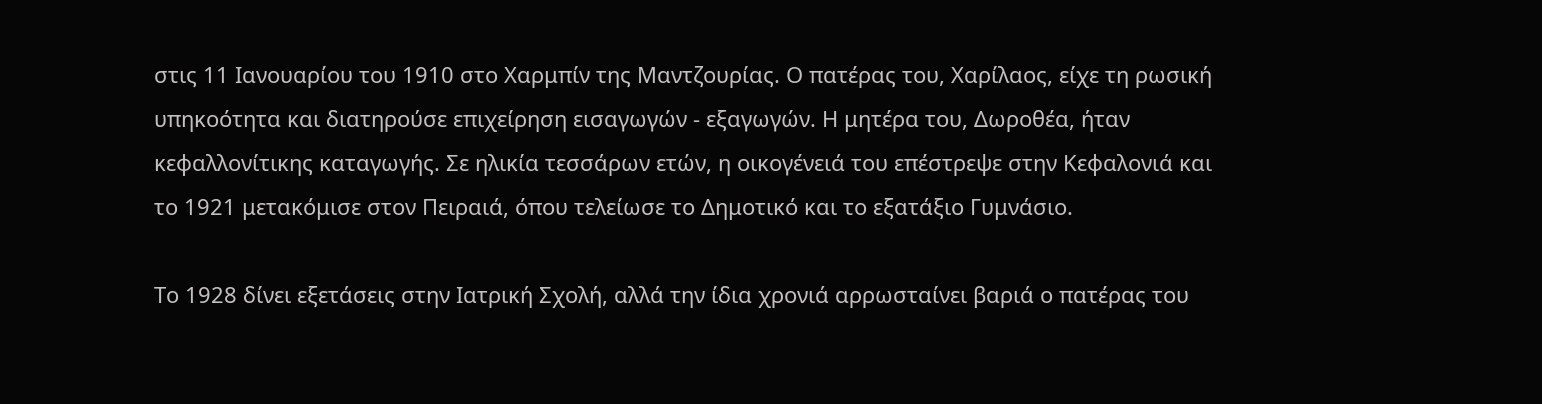στις 11 Ιανουαρίου του 1910 στο Χαρμπίν της Μαντζουρίας. Ο πατέρας του, Χαρίλαος, είχε τη ρωσική υπηκοότητα και διατηρούσε επιχείρηση εισαγωγών - εξαγωγών. Η μητέρα του, Δωροθέα, ήταν κεφαλλονίτικης καταγωγής. Σε ηλικία τεσσάρων ετών, η οικογένειά του επέστρεψε στην Κεφαλονιά και το 1921 μετακόμισε στον Πειραιά, όπου τελείωσε το Δημοτικό και το εξατάξιο Γυμνάσιο.

Το 1928 δίνει εξετάσεις στην Ιατρική Σχολή, αλλά την ίδια χρονιά αρρωσταίνει βαριά ο πατέρας του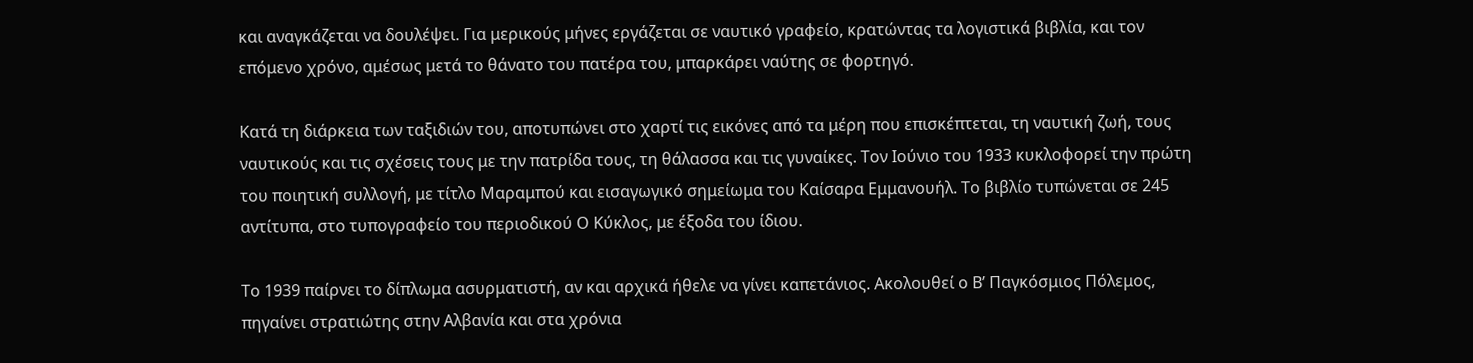και αναγκάζεται να δουλέψει. Για μερικούς μήνες εργάζεται σε ναυτικό γραφείο, κρατώντας τα λογιστικά βιβλία, και τον επόμενο χρόνο, αμέσως μετά το θάνατο του πατέρα του, μπαρκάρει ναύτης σε φορτηγό.

Κατά τη διάρκεια των ταξιδιών του, αποτυπώνει στο χαρτί τις εικόνες από τα μέρη που επισκέπτεται, τη ναυτική ζωή, τους ναυτικούς και τις σχέσεις τους με την πατρίδα τους, τη θάλασσα και τις γυναίκες. Τον Ιούνιο του 1933 κυκλοφορεί την πρώτη του ποιητική συλλογή, με τίτλο Μαραμπού και εισαγωγικό σημείωμα του Καίσαρα Εμμανουήλ. Το βιβλίο τυπώνεται σε 245 αντίτυπα, στο τυπογραφείο του περιοδικού Ο Κύκλος, με έξοδα του ίδιου.

Το 1939 παίρνει το δίπλωμα ασυρματιστή, αν και αρχικά ήθελε να γίνει καπετάνιος. Ακολουθεί ο Β’ Παγκόσμιος Πόλεμος, πηγαίνει στρατιώτης στην Αλβανία και στα χρόνια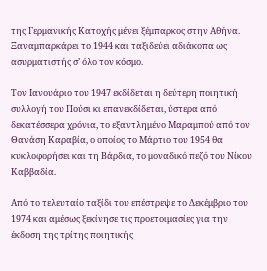της Γερμανικής Κατοχής μένει ξέμπαρκος στην Αθήνα. Ξαναμπαρκάρει το 1944 και ταξιδεύει αδιάκοπα ως ασυρματιστής σ’ όλο τον κόσμο.

Τον Ιανουάριο του 1947 εκδίδεται η δεύτερη ποιητική συλλογή του Πούσι κι επανεκδίδεται, ύστερα από δεκατέσσερα χρόνια, το εξαντλημένο Μαραμπού από τον Θανάση Καραβία, ο οποίος το Μάρτιο του 1954 θα κυκλοφορήσει και τη Βάρδια, το μοναδικό πεζό του Νίκου Καββαδία.

Από το τελευταίο ταξίδι του επέστρεψε το Δεκέμβριο του 1974 και αμέσως ξεκίνησε τις προετοιμασίες για την έκδοση της τρίτης ποιητικής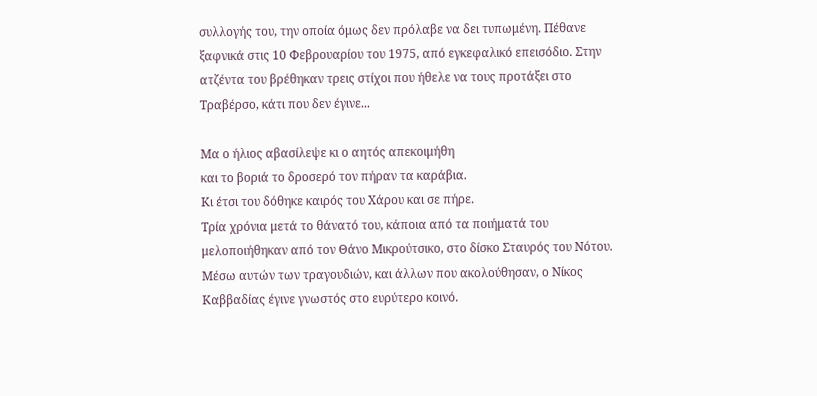συλλογής του, την οποία όμως δεν πρόλαβε να δει τυπωμένη. Πέθανε ξαφνικά στις 10 Φεβρουαρίου του 1975, από εγκεφαλικό επεισόδιο. Στην ατζέντα του βρέθηκαν τρεις στίχοι που ήθελε να τους προτάξει στο Τραβέρσο, κάτι που δεν έγινε...

Μα ο ήλιος αβασίλεψε κι ο αητός απεκοιμήθη
και το βοριά το δροσερό τον πήραν τα καράβια.
Κι έτσι του δόθηκε καιρός του Χάρου και σε πήρε.
Τρία χρόνια μετά το θάνατό του, κάποια από τα ποιήματά του μελοποιήθηκαν από τον Θάνο Μικρούτσικο, στο δίσκο Σταυρός του Νότου. Μέσω αυτών των τραγουδιών, και άλλων που ακολούθησαν, ο Νίκος Καββαδίας έγινε γνωστός στο ευρύτερο κοινό.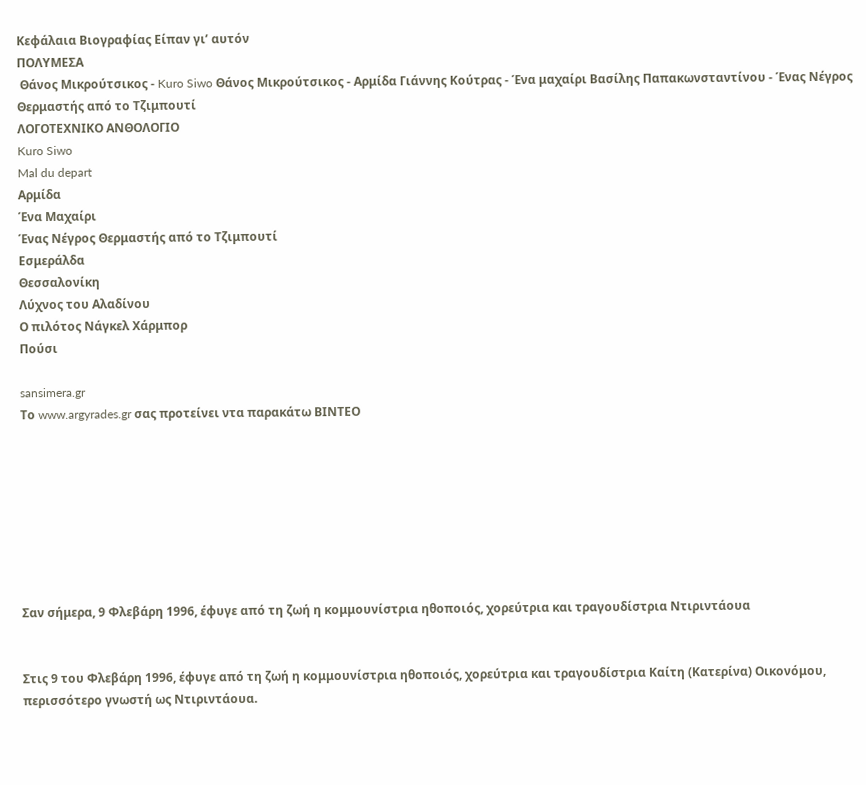Κεφάλαια Βιογραφίας Είπαν γι’ αυτόν
ΠΟΛΥΜΕΣΑ
 Θάνος Μικρούτσικος - Kuro Siwo Θάνος Μικρούτσικος - Αρμίδα Γιάννης Κούτρας - Ένα μαχαίρι Βασίλης Παπακωνσταντίνου - Ένας Νέγρος Θερμαστής από το Τζιμπουτί
ΛΟΓΟΤΕΧΝΙΚΟ ΑΝΘΟΛΟΓΙΟ
Kuro Siwo
Mal du depart
Αρμίδα
Ένα Μαχαίρι
Ένας Νέγρος Θερμαστής από το Τζιμπουτί
Εσμεράλδα
Θεσσαλονίκη
Λύχνος του Αλαδίνου
Ο πιλότος Νάγκελ Χάρμπορ
Πούσι

sansimera.gr
Το www.argyrades.gr σας προτείνει ντα παρακάτω ΒΙΝΤΕΟ








Σαν σήμερα, 9 Φλεβάρη 1996, έφυγε από τη ζωή η κομμουνίστρια ηθοποιός, χορεύτρια και τραγουδίστρια Ντιριντάουα


Στις 9 του Φλεβάρη 1996, έφυγε από τη ζωή η κομμουνίστρια ηθοποιός, χορεύτρια και τραγουδίστρια Καίτη (Κατερίνα) Οικονόμου, περισσότερο γνωστή ως Ντιριντάουα.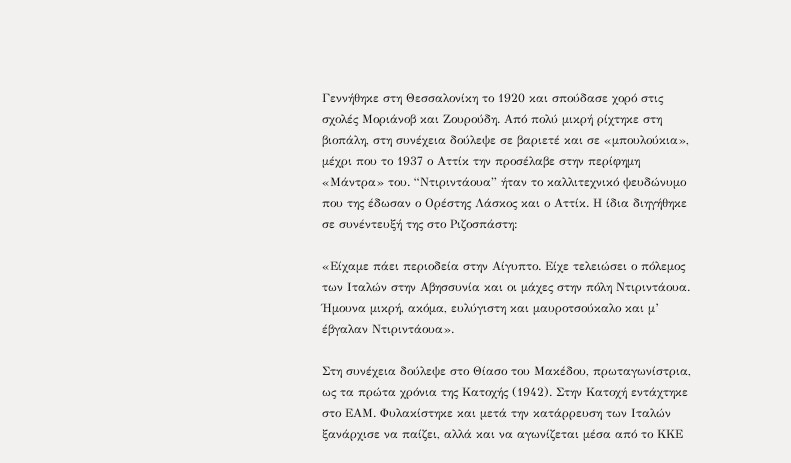Γεννήθηκε στη Θεσσαλονίκη το 1920 και σπούδασε χορό στις σχολές Μοριάνοβ και Ζουρούδη. Από πολύ μικρή ρίχτηκε στη βιοπάλη, στη συνέχεια δούλεψε σε βαριετέ και σε «μπουλούκια», μέχρι που το 1937 ο Αττίκ την προσέλαβε στην περίφημη «Μάντρα» του. “Ντιριντάουα” ήταν το καλλιτεχνικό ψευδώνυμο που της έδωσαν ο Ορέστης Λάσκος και ο Αττίκ. Η ίδια διηγήθηκε σε συνέντευξή της στο Ριζοσπάστη:

«Είχαμε πάει περιοδεία στην Αίγυπτο. Είχε τελειώσει ο πόλεμος των Ιταλών στην Αβησσυνία και οι μάχες στην πόλη Ντιριντάουα. Ήμουνα μικρή, ακόμα, ευλύγιστη και μαυροτσούκαλο και μ’ έβγαλαν Ντιριντάουα».

Στη συνέχεια δούλεψε στο Θίασο του Μακέδου, πρωταγωνίστρια, ως τα πρώτα χρόνια της Κατοχής (1942). Στην Κατοχή εντάχτηκε στο ΕΑΜ. Φυλακίστηκε και μετά την κατάρρευση των Ιταλών ξανάρχισε να παίζει, αλλά και να αγωνίζεται μέσα από το ΚΚΕ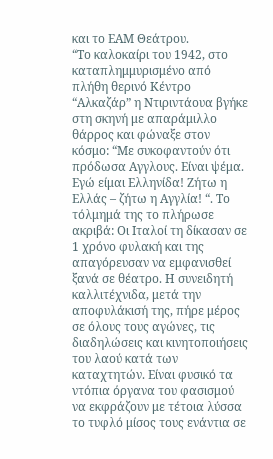και το ΕΑΜ Θεάτρου.
“Το καλοκαίρι του 1942, στο καταπλημμυρισμένο από πλήθη θερινό Κέντρο “Αλκαζάρ” η Ντιριντάουα βγήκε στη σκηνή με απαράμιλλο θάρρος και φώναξε στον κόσμο: “Με συκοφαντούν ότι πρόδωσα Αγγλους. Είναι ψέμα. Εγώ είμαι Ελληνίδα! Ζήτω η Ελλάς – ζήτω η Αγγλία! “. Το τόλμημά της το πλήρωσε ακριβά: Οι Ιταλοί τη δίκασαν σε 1 χρόνο φυλακή και της απαγόρευσαν να εμφανισθεί ξανά σε θέατρο. Η συνειδητή καλλιτέχνιδα, μετά την αποφυλάκισή της, πήρε μέρος σε όλους τους αγώνες, τις διαδηλώσεις και κινητοποιήσεις του λαού κατά των καταχτητών. Είναι φυσικό τα ντόπια όργανα του φασισμού να εκφράζουν με τέτοια λύσσα το τυφλό μίσος τους ενάντια σε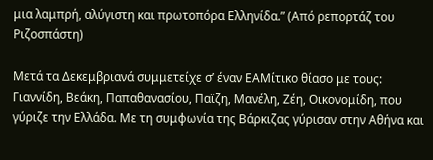μια λαμπρή, αλύγιστη και πρωτοπόρα Ελληνίδα.” (Από ρεπορτάζ του Ριζοσπάστη)

Μετά τα Δεκεμβριανά συμμετείχε σ’ έναν ΕΑΜίτικο θίασο με τους: Γιαννίδη, Βεάκη, Παπαθανασίου, Παϊζη, Μανέλη, Ζέη, Οικονομίδη, που γύριζε την Ελλάδα. Με τη συμφωνία της Βάρκιζας γύρισαν στην Αθήνα και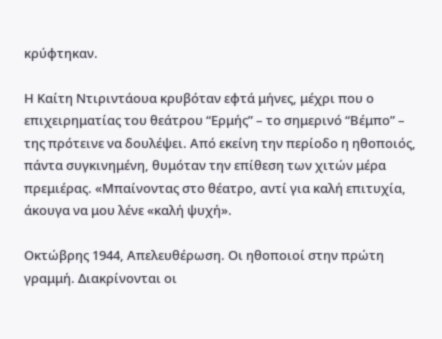κρύφτηκαν.

Η Καίτη Ντιριντάουα κρυβόταν εφτά μήνες, μέχρι που ο επιχειρηματίας του θεάτρου “Ερμής” – το σημερινό “Βέμπο” – της πρότεινε να δουλέψει. Από εκείνη την περίοδο η ηθοποιός, πάντα συγκινημένη, θυμόταν την επίθεση των χιτών μέρα πρεμιέρας. «Μπαίνοντας στο θέατρο, αντί για καλή επιτυχία, άκουγα να μου λένε «καλή ψυχή».

Οκτώβρης 1944, Απελευθέρωση. Οι ηθοποιοί στην πρώτη γραμμή. Διακρίνονται οι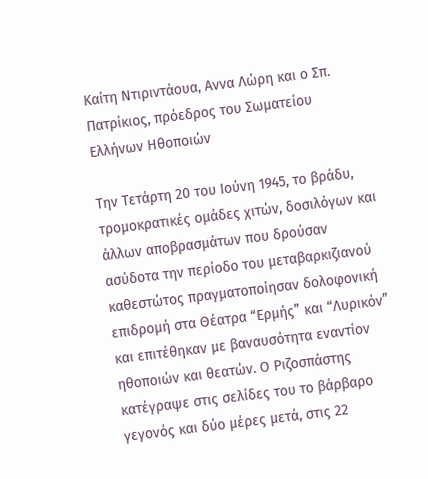Καίτη Ντιριντάουα, Αννα Λώρη και ο Σπ. Πατρίκιος, πρόεδρος του Σωματείου Ελλήνων Ηθοποιών

Την Τετάρτη 20 του Ιούνη 1945, το βράδυ, τρομοκρατικές ομάδες χιτών, δοσιλόγων και άλλων αποβρασμάτων που δρούσαν ασύδοτα την περίοδο του μεταβαρκιζιανού καθεστώτος πραγματοποίησαν δολοφονική επιδρομή στα Θέατρα “Ερμής” και “Λυρικόν” και επιτέθηκαν με βαναυσότητα εναντίον ηθοποιών και θεατών. Ο Ριζοσπάστης κατέγραψε στις σελίδες του το βάρβαρο γεγονός και δύο μέρες μετά, στις 22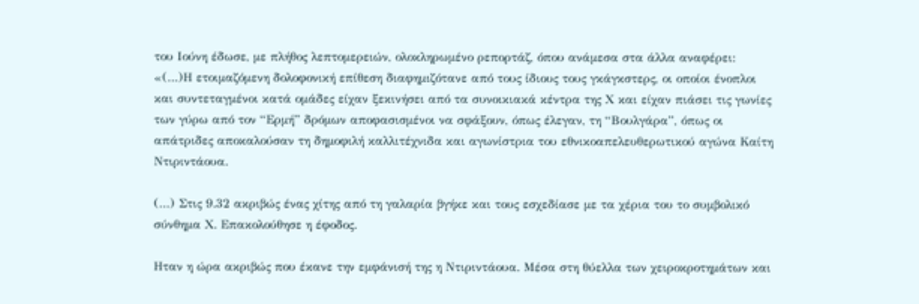του Ιούνη έδωσε, με πλήθος λεπτομερειών, ολοκληρωμένο ρεπορτάζ, όπου ανάμεσα στα άλλα αναφέρει:
«(…)Η ετοιμαζόμενη δολοφονική επίθεση διαφημιζότανε από τους ίδιους τους γκάγκστερς, οι οποίοι ένοπλοι και συντεταγμένοι κατά ομάδες είχαν ξεκινήσει από τα συνοικιακά κέντρα της Χ και είχαν πιάσει τις γωνίες των γύρω από τον “Ερμή” δρόμων αποφασισμένοι να σφάξουν, όπως έλεγαν, τη “Βουλγάρα”, όπως οι απάτριδες αποκαλούσαν τη δημοφιλή καλλιτέχνιδα και αγωνίστρια του εθνικοαπελευθερωτικού αγώνα Καίτη Ντιριντάουα.

(…) Στις 9.32 ακριβώς ένας χίτης από τη γαλαρία βγήκε και τους εσχεδίασε με τα χέρια του το συμβολικό σύνθημα Χ. Επακολούθησε η έφοδος.

Ηταν η ώρα ακριβώς που έκανε την εμφάνισή της η Ντιριντάουα. Μέσα στη θύελλα των χειροκροτημάτων και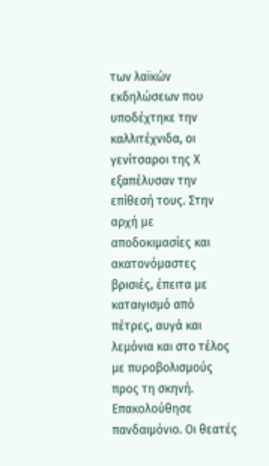των λαϊκών εκδηλώσεων που υποδέχτηκε την καλλιτέχνιδα, οι γενίτσαροι της Χ εξαπέλυσαν την επίθεσή τους. Στην αρχή με αποδοκιμασίες και ακατονόμαστες βρισιές, έπειτα με καταιγισμό από πέτρες, αυγά και λεμόνια και στο τέλος με πυροβολισμούς προς τη σκηνή. Επακολούθησε πανδαιμόνιο. Οι θεατές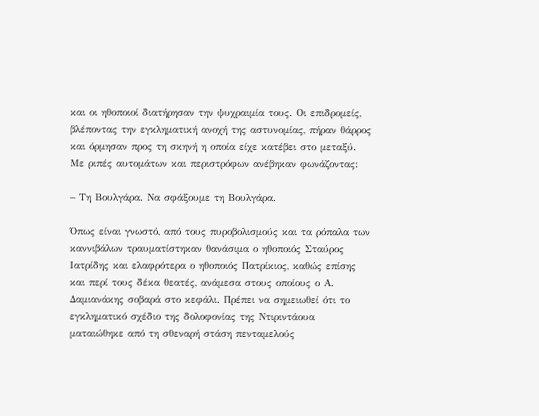και οι ηθοποιοί διατήρησαν την ψυχραιμία τους. Οι επιδρομείς, βλέποντας την εγκληματική ανοχή της αστυνομίας, πήραν θάρρος και όρμησαν προς τη σκηνή η οποία είχε κατέβει στο μεταξύ. Με ριπές αυτομάτων και περιστρόφων ανέβηκαν φωνάζοντας:

– Τη Βουλγάρα. Να σφάξουμε τη Βουλγάρα.

Όπως είναι γνωστό, από τους πυροβολισμούς και τα ρόπαλα των καννιβάλων τραυματίστηκαν θανάσιμα ο ηθοποιός Σταύρος Ιατρίδης και ελαφρότερα ο ηθοποιός Πατρίκιος, καθώς επίσης και περί τους δέκα θεατές, ανάμεσα στους οποίους ο Α. Δαμιανάκης σοβαρά στο κεφάλι. Πρέπει να σημειωθεί ότι το εγκληματικό σχέδιο της δολοφονίας της Ντιριντάουα ματαιώθηκε από τη σθεναρή στάση πενταμελούς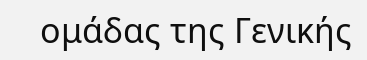ομάδας της Γενικής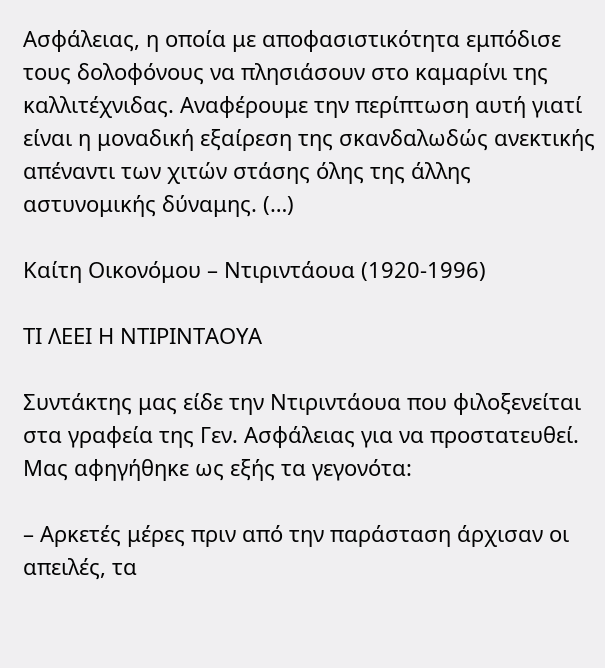Ασφάλειας, η οποία με αποφασιστικότητα εμπόδισε τους δολοφόνους να πλησιάσουν στο καμαρίνι της καλλιτέχνιδας. Αναφέρουμε την περίπτωση αυτή γιατί είναι η μοναδική εξαίρεση της σκανδαλωδώς ανεκτικής απέναντι των χιτών στάσης όλης της άλλης αστυνομικής δύναμης. (…)

Καίτη Οικονόμου – Ντιριντάουα (1920-1996)

ΤΙ ΛΕΕΙ Η ΝΤΙΡΙΝΤΑΟΥΑ

Συντάκτης μας είδε την Ντιριντάουα που φιλοξενείται στα γραφεία της Γεν. Ασφάλειας για να προστατευθεί. Μας αφηγήθηκε ως εξής τα γεγονότα:

– Αρκετές μέρες πριν από την παράσταση άρχισαν οι απειλές, τα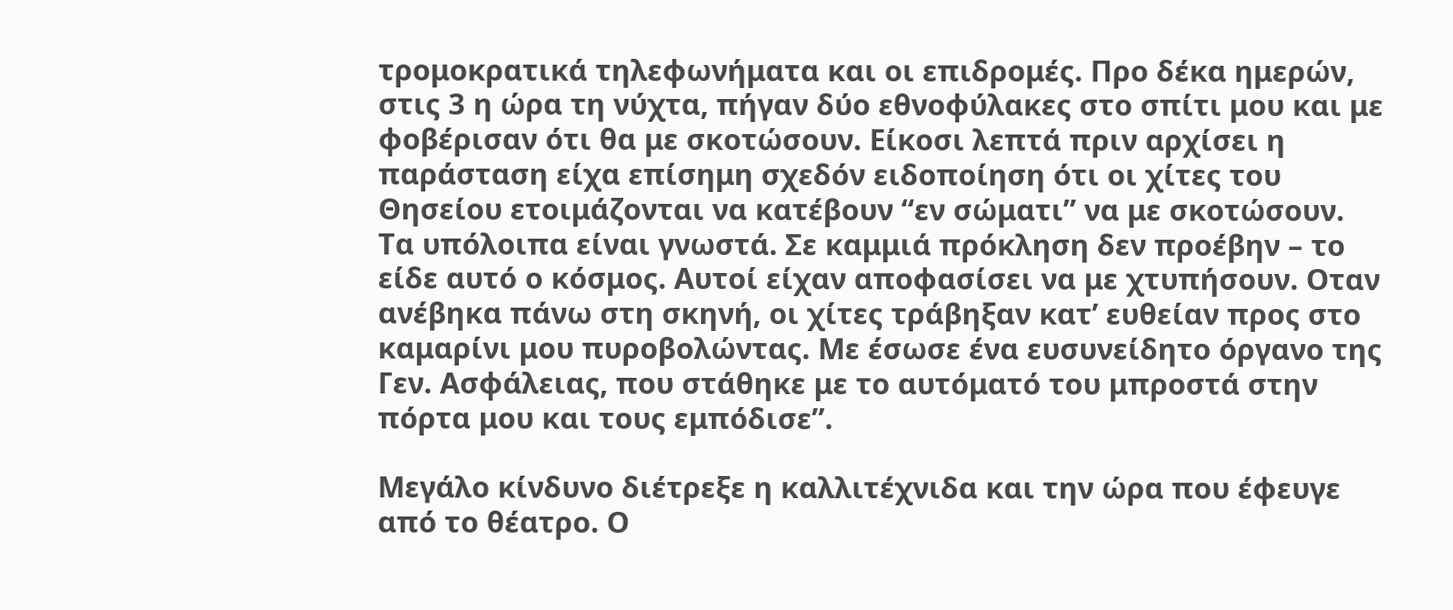τρομοκρατικά τηλεφωνήματα και οι επιδρομές. Προ δέκα ημερών, στις 3 η ώρα τη νύχτα, πήγαν δύο εθνοφύλακες στο σπίτι μου και με φοβέρισαν ότι θα με σκοτώσουν. Είκοσι λεπτά πριν αρχίσει η παράσταση είχα επίσημη σχεδόν ειδοποίηση ότι οι χίτες του Θησείου ετοιμάζονται να κατέβουν “εν σώματι” να με σκοτώσουν. Τα υπόλοιπα είναι γνωστά. Σε καμμιά πρόκληση δεν προέβην – το είδε αυτό ο κόσμος. Αυτοί είχαν αποφασίσει να με χτυπήσουν. Οταν ανέβηκα πάνω στη σκηνή, οι χίτες τράβηξαν κατ’ ευθείαν προς στο καμαρίνι μου πυροβολώντας. Με έσωσε ένα ευσυνείδητο όργανο της Γεν. Ασφάλειας, που στάθηκε με το αυτόματό του μπροστά στην πόρτα μου και τους εμπόδισε”.

Μεγάλο κίνδυνο διέτρεξε η καλλιτέχνιδα και την ώρα που έφευγε από το θέατρο. Ο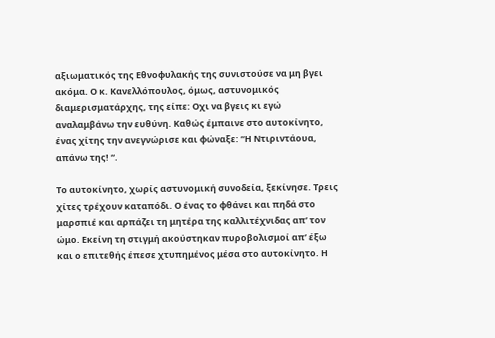αξιωματικός της Εθνοφυλακής της συνιστούσε να μη βγει ακόμα. Ο κ. Κανελλόπουλος, όμως, αστυνομικός διαμερισματάρχης, της είπε: Οχι να βγεις κι εγώ αναλαμβάνω την ευθύνη. Καθώς έμπαινε στο αυτοκίνητο, ένας χίτης την ανεγνώρισε και φώναξε: “Η Ντιριντάουα, απάνω της! “.

Το αυτοκίνητο, χωρίς αστυνομική συνοδεία, ξεκίνησε. Τρεις χίτες τρέχουν καταπόδι. Ο ένας το φθάνει και πηδά στο μαρσπιέ και αρπάζει τη μητέρα της καλλιτέχνιδας απ’ τον ώμο. Εκείνη τη στιγμή ακούστηκαν πυροβολισμοί απ’ έξω και ο επιτεθής έπεσε χτυπημένος μέσα στο αυτοκίνητο. Η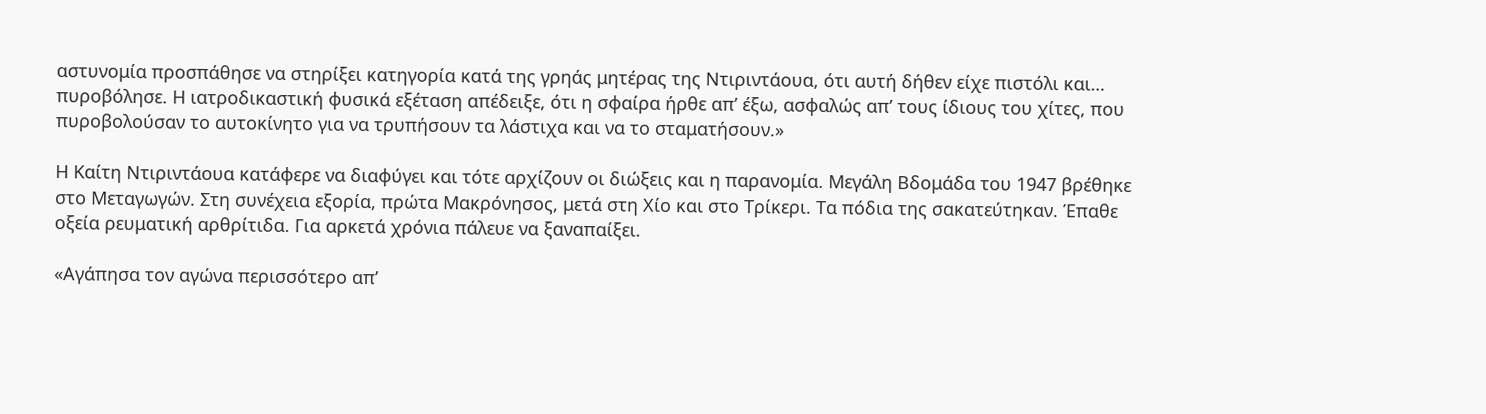αστυνομία προσπάθησε να στηρίξει κατηγορία κατά της γρηάς μητέρας της Ντιριντάουα, ότι αυτή δήθεν είχε πιστόλι και… πυροβόλησε. Η ιατροδικαστική φυσικά εξέταση απέδειξε, ότι η σφαίρα ήρθε απ’ έξω, ασφαλώς απ’ τους ίδιους του χίτες, που πυροβολούσαν το αυτοκίνητο για να τρυπήσουν τα λάστιχα και να το σταματήσουν.»

Η Καίτη Ντιριντάουα κατάφερε να διαφύγει και τότε αρχίζουν οι διώξεις και η παρανομία. Μεγάλη Βδομάδα του 1947 βρέθηκε στο Μεταγωγών. Στη συνέχεια εξορία, πρώτα Μακρόνησος, μετά στη Χίο και στο Τρίκερι. Τα πόδια της σακατεύτηκαν. Έπαθε οξεία ρευματική αρθρίτιδα. Για αρκετά χρόνια πάλευε να ξαναπαίξει.

«Αγάπησα τον αγώνα περισσότερο απ’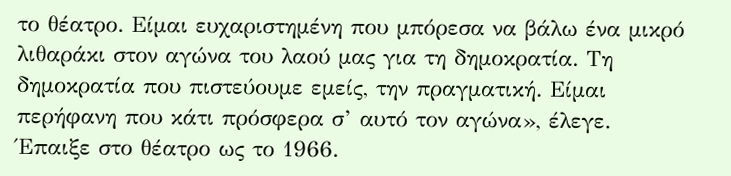το θέατρο. Είμαι ευχαριστημένη που μπόρεσα να βάλω ένα μικρό λιθαράκι στον αγώνα του λαού μας για τη δημοκρατία. Τη δημοκρατία που πιστεύουμε εμείς, την πραγματική. Είμαι περήφανη που κάτι πρόσφερα σ’ αυτό τον αγώνα», έλεγε.
Έπαιξε στο θέατρο ως το 1966.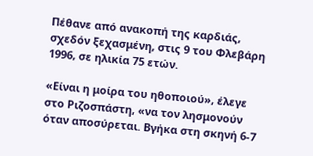Πέθανε από ανακοπή της καρδιάς, σχεδόν ξεχασμένη, στις 9 του Φλεβάρη 1996, σε ηλικία 75 ετών.

«Είναι η μοίρα του ηθοποιού», έλεγε στο Ριζοσπάστη, «να τον λησμονούν όταν αποσύρεται. Βγήκα στη σκηνή 6-7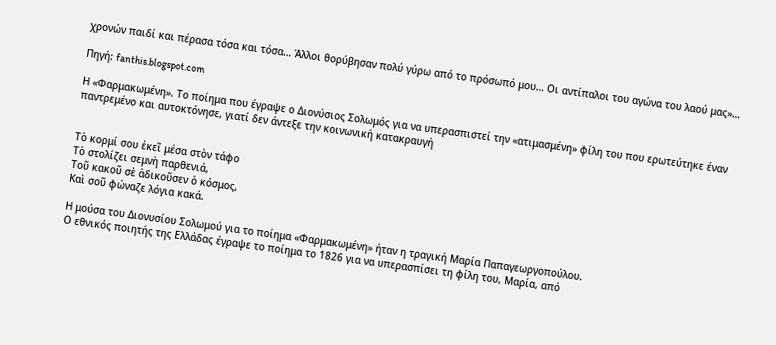χρονών παιδί και πέρασα τόσα και τόσα… Άλλοι θορύβησαν πολύ γύρω από το πρόσωπό μου… Οι αντίπαλοι του αγώνα του λαού μας»…

Πηγή: fanthis.blogspot.com

Η «Φαρμακωμένη». Το ποίημα που έγραψε ο Διονύσιος Σολωμός για να υπερασπιστεί την «ατιμασμένη» φίλη του που ερωτεύτηκε έναν παντρεμένο και αυτοκτόνησε, γιατί δεν άντεξε την κοινωνική κατακραυγή


Τὸ κορμί σου ἐκεῖ μέσα στὸν τάφο
Τὸ στολίζει σεμνὴ παρθενιά,
Τοῦ κακοῦ σὲ ἀδικοῦσεν ὁ κόσμος,
Καὶ σοῦ φώναζε λόγια κακά.

Η μούσα του Διονυσίου Σολωμού για το ποίημα «Φαρμακωμένη» ήταν η τραγική Μαρία Παπαγεωργοπούλου.
Ο εθνικός ποιητής της Ελλάδας έγραψε το ποίημα το 1826 για να υπερασπίσει τη φίλη του, Μαρία, από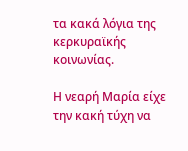τα κακά λόγια της κερκυραϊκής κοινωνίας.

Η νεαρή Μαρία είχε την κακή τύχη να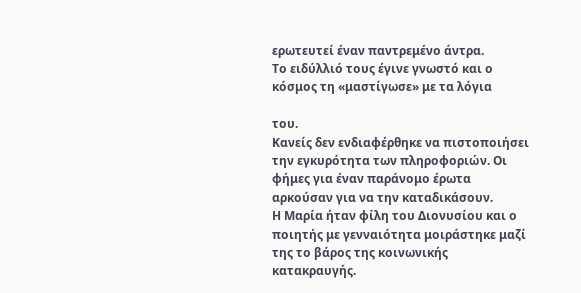ερωτευτεί έναν παντρεμένο άντρα.
Το ειδύλλιό τους έγινε γνωστό και ο κόσμος τη «μαστίγωσε» με τα λόγια

του.
Κανείς δεν ενδιαφέρθηκε να πιστοποιήσει την εγκυρότητα των πληροφοριών. Οι φήμες για έναν παράνομο έρωτα αρκούσαν για να την καταδικάσουν.
Η Μαρία ήταν φίλη του Διονυσίου και ο ποιητής με γενναιότητα μοιράστηκε μαζί της το βάρος της κοινωνικής κατακραυγής.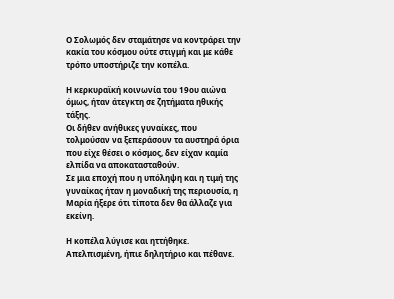Ο Σολωμός δεν σταμάτησε να κοντράρει την κακία του κόσμου ούτε στιγμή και με κάθε τρόπο υποστήριζε την κοπέλα.

Η κερκυραϊκή κοινωνία του 19ου αιώνα όμως, ήταν άτεγκτη σε ζητήματα ηθικής τάξης.
Οι δήθεν ανήθικες γυναίκες, που τολμούσαν να ξεπεράσουν τα αυστηρά όρια που είχε θέσει ο κόσμος, δεν είχαν καμία ελπίδα να αποκατασταθούν.
Σε μια εποχή που η υπόληψη και η τιμή της γυναίκας ήταν η μοναδική της περιουσία, η Μαρία ήξερε ότι τίποτα δεν θα άλλαζε για εκείνη.

Η κοπέλα λύγισε και ηττήθηκε. Απελπισμένη, ήπιε δηλητήριο και πέθανε.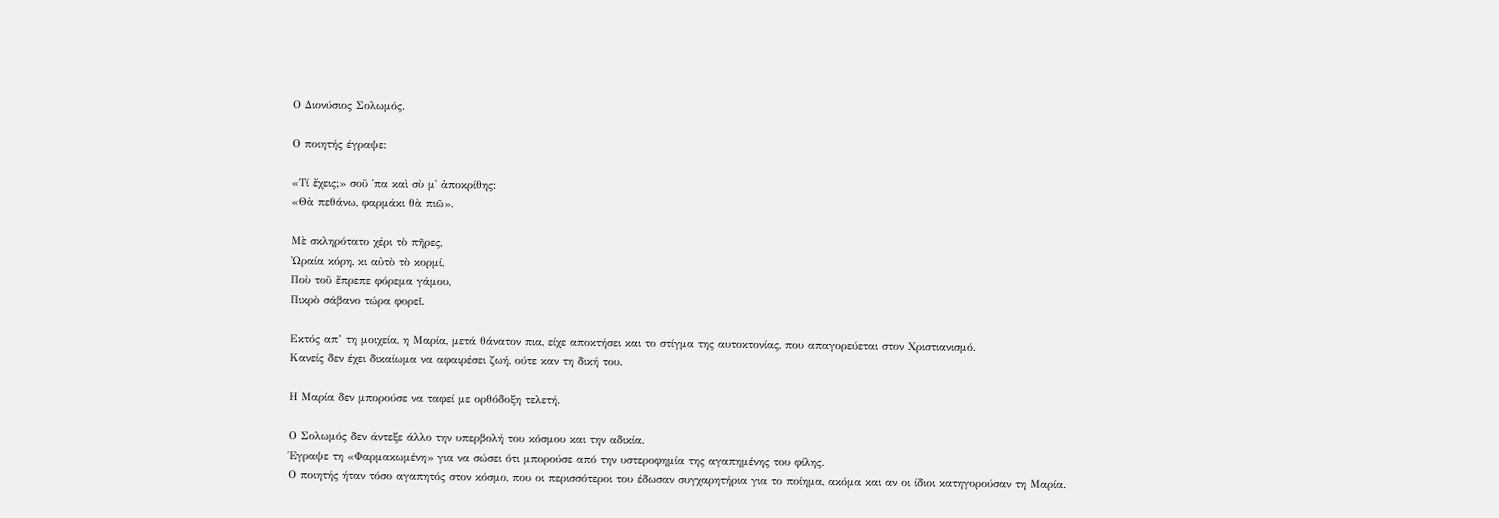Ο Διονύσιος Σολωμός.

Ο ποιητής έγραψε:

«Τί ἔχεις;» σοῦ ῾πα καὶ σὺ μ᾿ ἀποκρίθης:
«Θὰ πεθάνω, φαρμάκι θὰ πιῶ».

Μὲ σκληρότατο χέρι τὸ πῆρες,
Ὡραία κόρη, κι αὐτὸ τὸ κορμί,
Ποὺ τοῦ ἔπρεπε φόρεμα γάμου,
Πικρὸ σάβανο τώρα φορεῖ.

Εκτός απ’ τη μοιχεία, η Μαρία, μετά θάνατον πια, είχε αποκτήσει και το στίγμα της αυτοκτονίας, που απαγορεύεται στον Χριστιανισμό.
Κανείς δεν έχει δικαίωμα να αφαιρέσει ζωή, ούτε καν τη δική του.

Η Μαρία δεν μπορούσε να ταφεί με ορθόδοξη τελετή.

Ο Σολωμός δεν άντεξε άλλο την υπερβολή του κόσμου και την αδικία.
Έγραψε τη «Φαρμακωμένη» για να σώσει ότι μπορούσε από την υστεροφημία της αγαπημένης του φίλης.
Ο ποιητής ήταν τόσο αγαπητός στον κόσμο, που οι περισσότεροι του έδωσαν συγχαρητήρια για το ποίημα, ακόμα και αν οι ίδιοι κατηγορούσαν τη Μαρία.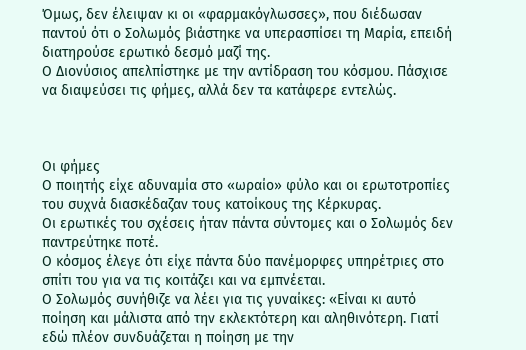Όμως, δεν έλειψαν κι οι «φαρμακόγλωσσες», που διέδωσαν παντού ότι ο Σολωμός βιάστηκε να υπερασπίσει τη Μαρία, επειδή διατηρούσε ερωτικό δεσμό μαζί της.
Ο Διονύσιος απελπίστηκε με την αντίδραση του κόσμου. Πάσχισε να διαψεύσει τις φήμες, αλλά δεν τα κατάφερε εντελώς.



Οι φήμες
Ο ποιητής είχε αδυναμία στο «ωραίο» φύλο και οι ερωτοτροπίες του συχνά διασκέδαζαν τους κατοίκους της Κέρκυρας.
Οι ερωτικές του σχέσεις ήταν πάντα σύντομες και ο Σολωμός δεν παντρεύτηκε ποτέ.
Ο κόσμος έλεγε ότι είχε πάντα δύο πανέμορφες υπηρέτριες στο σπίτι του για να τις κοιτάζει και να εμπνέεται.
Ο Σολωμός συνήθιζε να λέει για τις γυναίκες: «Είναι κι αυτό ποίηση και μάλιστα από την εκλεκτότερη και αληθινότερη. Γιατί εδώ πλέον συνδυάζεται η ποίηση με την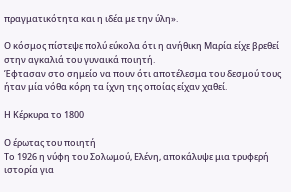πραγματικότητα και η ιδέα με την ύλη».

Ο κόσμος πίστεψε πολύ εύκολα ότι η ανήθικη Μαρία είχε βρεθεί στην αγκαλιά του γυναικά ποιητή.
Έφτασαν στο σημείο να πουν ότι αποτέλεσμα του δεσμού τους ήταν μία νόθα κόρη τα ίχνη της οποίας είχαν χαθεί.

Η Κέρκυρα το 1800

Ο έρωτας του ποιητή
Το 1926 η νύφη του Σολωμού, Ελένη, αποκάλυψε μια τρυφερή ιστορία για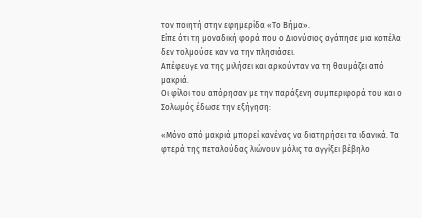τον ποιητή στην εφημερίδα «Το Βήμα».
Είπε ότι τη μοναδική φορά που ο Διονύσιος αγάπησε μια κοπέλα δεν τολμούσε καν να την πλησιάσει.
Απέφευγε να της μιλήσει και αρκούνταν να τη θαυμάζει από μακριά.
Οι φίλοι του απόρησαν με την παράξενη συμπεριφορά του και ο Σολωμός έδωσε την εξήγηση:

«Μόνο από μακριά μπορεί κανένας να διατηρήσει τα ιδανικά. Τα φτερά της πεταλούδας λιώνουν μόλις τα αγγίξει βέβηλο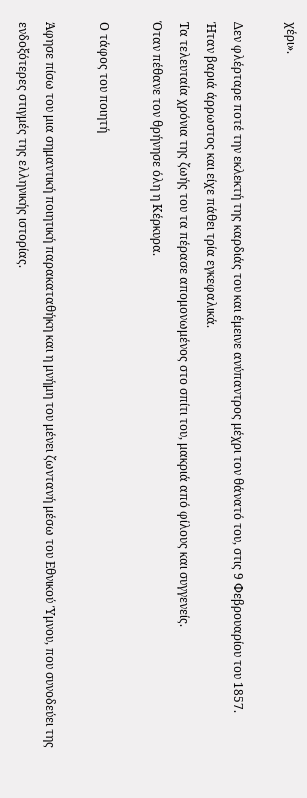χέρι».

Δεν φλέρταρε ποτέ την εκλεκτή της καρδιάς του και έμεινε ανύπαντρος μέχρι τον θάνατό του, στις 9 Φεβρουαρίου του 1857.
Ήταν βαριά άρρωστος και είχε πάθει τρία εγκεφαλικά.
Τα τελευταία χρόνια της ζωής του τα πέρασε απομονωμένος στο σπίτι του, μακριά από φίλους και συγγενείς.
Όταν πέθανε τον θρήνησε όλη η Κέρκυρα.

Ο τάφος του ποιητή

Άφησε πίσω του μια σημαντική ποιητική παρακαταθήκη και η μνήμη του μένει ζωντανή μέσω του Εθνικού Ύμνου, που συνοδεύει της ενδοξότερες στιγμές της ελληνικής ιστορίας.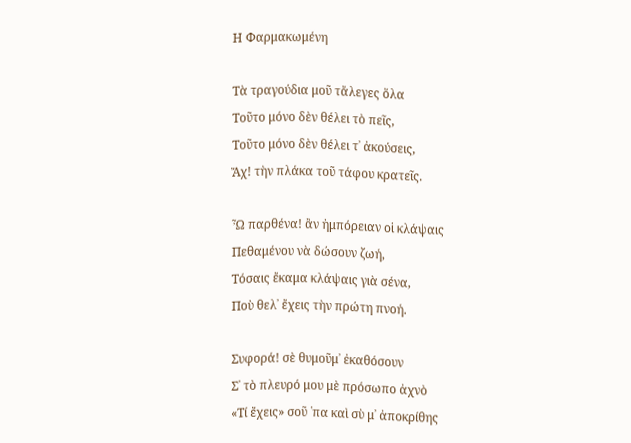Η Φαρμακωμένη

Τὰ τραγούδια μοῦ τἄλεγες ὅλα
Τοῦτο μόνο δὲν θέλει τὸ πεῖς,
Τοῦτο μόνο δὲν θέλει τ᾿ ἀκούσεις,
Ἄχ! τὴν πλάκα τοῦ τάφου κρατεῖς.

Ὦ παρθένα! ἂν ἠμπόρειαν οἱ κλάψαις
Πεθαμένου νὰ δώσουν ζωή,
Τόσαις ἔκαμα κλάψαις γιὰ σένα,
Ποὺ θελ᾿ ἔχεις τὴν πρώτη πνοή.

Συφορά! σὲ θυμοῦμ᾿ ἐκαθόσουν
Σ᾿ τὸ πλευρό μου μὲ πρόσωπο ἀχνὸ
«Τί ἔχεις» σοῦ ῾πα καὶ σὺ μ᾿ ἀποκρίθης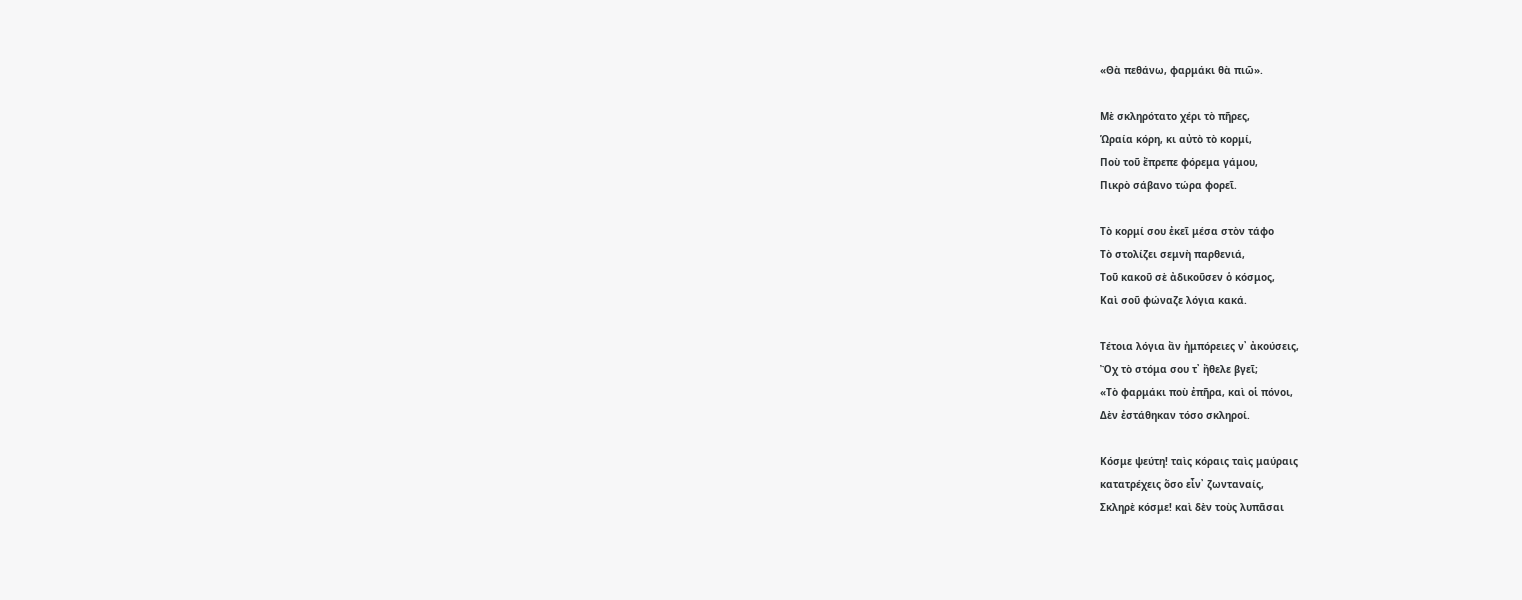«Θὰ πεθάνω, φαρμάκι θὰ πιῶ».

Μὲ σκληρότατο χέρι τὸ πῆρες,
Ὡραία κόρη, κι αὐτὸ τὸ κορμί,
Ποὺ τοῦ ἔπρεπε φόρεμα γάμου,
Πικρὸ σάβανο τώρα φορεῖ.

Τὸ κορμί σου ἐκεῖ μέσα στὸν τάφο
Τὸ στολίζει σεμνὴ παρθενιά,
Τοῦ κακοῦ σὲ ἀδικοῦσεν ὁ κόσμος,
Καὶ σοῦ φώναζε λόγια κακά.

Τέτοια λόγια ἂν ἠμπόρειες ν᾿ ἀκούσεις,
Ὂχ τὸ στόμα σου τ᾿ ἤθελε βγεῖ;
«Τὸ φαρμάκι ποὺ ἐπῆρα, καὶ οἱ πόνοι,
Δὲν ἐστάθηκαν τόσο σκληροί.

Κόσμε ψεύτη! ταὶς κόραις ταὶς μαύραις
κατατρέχεις ὅσο εἶν᾿ ζωνταναίς,
Σκληρὲ κόσμε! καὶ δὲν τοὺς λυπᾶσαι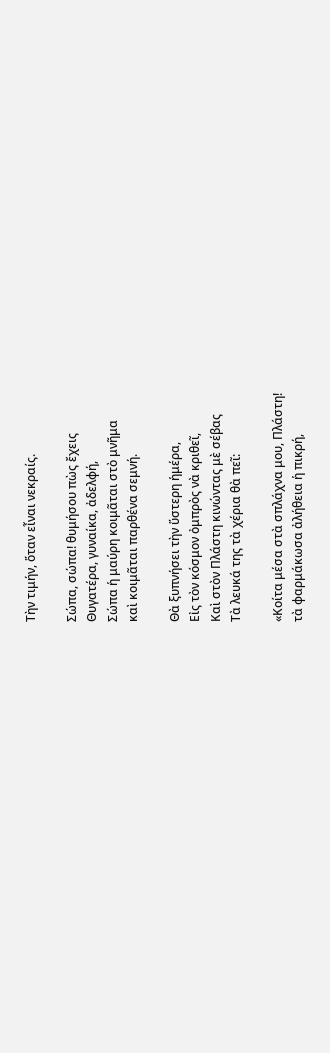Τὴν τιμήν, ὅταν εἶναι νεκραίς.

Σώπα, σώπα! θυμήσου πὼς ἔχεις
Θυγατέρα, γυναίκα, ἀδελφή,
Σώπα ἡ μαύρη κοιμᾶται στὸ μνῆμα
καὶ κοιμᾶται παρθένα σεμνή.

Θὰ ξυπνήσει τὴν ὕστερη ἡμέρα,
Εἰς τὸν κόσμον ὀμπρὸς νὰ κριθεῖ,
Καὶ στὸν Πλάστη κινώντας μὲ σέβας
Τὰ λευκά της τὰ χέρια θὰ πεῖ:

«Κοίτα μέσα στὰ σπλάχνα μου, Πλάστη!
τὰ φαρμάκωσα ἀλήθεια ἡ πικρή,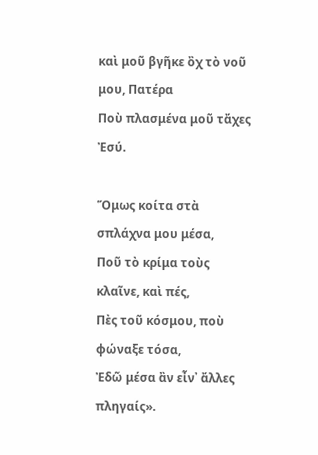καὶ μοῦ βγῆκε ὂχ τὸ νοῦ μου, Πατέρα
Ποὺ πλασμένα μοῦ τἄχες Ἐσύ.

Ὅμως κοίτα στὰ σπλάχνα μου μέσα,
Ποῦ τὸ κρίμα τοὺς κλαῖνε, καὶ πές,
Πὲς τοῦ κόσμου, ποὺ φώναξε τόσα,
Ἐδῶ μέσα ἂν εἶν᾿ ἄλλες πληγαίς».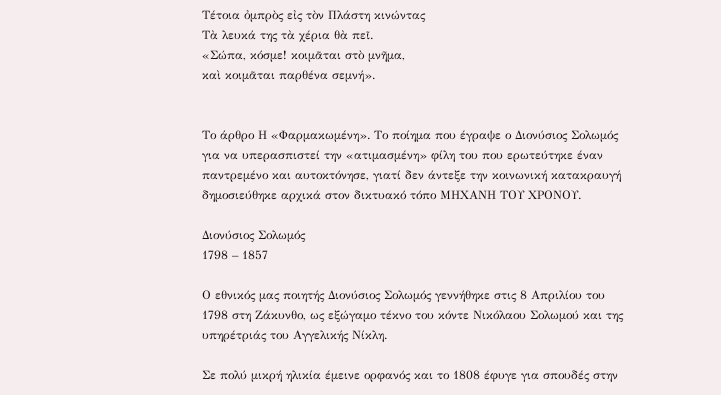Τέτοια ὀμπρὸς εἰς τὸν Πλάστη κινώντας
Τὰ λευκά της τὰ χέρια θὰ πεῖ.
«Σώπα, κόσμε! κοιμᾶται στὸ μνῆμα,
καὶ κοιμᾶται παρθένα σεμνή».


Το άρθρο Η «Φαρμακωμένη». Το ποίημα που έγραψε ο Διονύσιος Σολωμός για να υπερασπιστεί την «ατιμασμένη» φίλη του που ερωτεύτηκε έναν παντρεμένο και αυτοκτόνησε, γιατί δεν άντεξε την κοινωνική κατακραυγή δημοσιεύθηκε αρχικά στον δικτυακό τόπο ΜΗΧΑΝΗ ΤΟΥ ΧΡΟΝΟΥ.

Διονύσιος Σολωμός
1798 – 1857

Ο εθνικός μας ποιητής Διονύσιος Σολωμός γεννήθηκε στις 8 Απριλίου του 1798 στη Ζάκυνθο, ως εξώγαμο τέκνο του κόντε Νικόλαου Σολωμού και της υπηρέτριάς του Αγγελικής Νίκλη.

Σε πολύ μικρή ηλικία έμεινε ορφανός και το 1808 έφυγε για σπουδές στην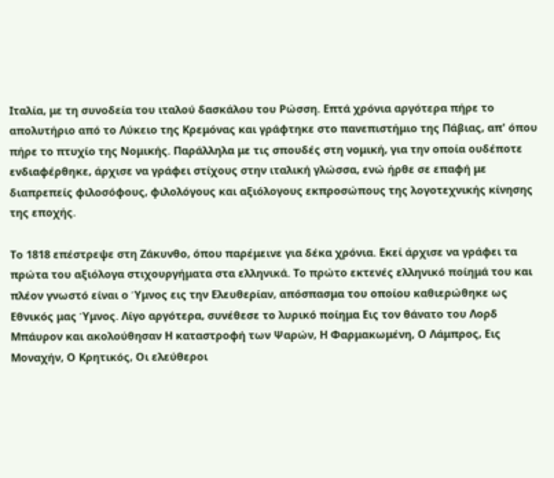Ιταλία, με τη συνοδεία του ιταλού δασκάλου του Ρώσση. Επτά χρόνια αργότερα πήρε το απολυτήριο από το Λύκειο της Κρεμόνας και γράφτηκε στο πανεπιστήμιο της Πάβιας, απ' όπου πήρε το πτυχίο της Νομικής. Παράλληλα με τις σπουδές στη νομική, για την οποία ουδέποτε ενδιαφέρθηκε, άρχισε να γράφει στίχους στην ιταλική γλώσσα, ενώ ήρθε σε επαφή με διαπρεπείς φιλοσόφους, φιλολόγους και αξιόλογους εκπροσώπους της λογοτεχνικής κίνησης της εποχής.

Το 1818 επέστρεψε στη Ζάκυνθο, όπου παρέμεινε για δέκα χρόνια. Εκεί άρχισε να γράφει τα πρώτα του αξιόλογα στιχουργήματα στα ελληνικά. Το πρώτο εκτενές ελληνικό ποίημά του και πλέον γνωστό είναι ο Ύμνος εις την Ελευθερίαν, απόσπασμα του οποίου καθιερώθηκε ως Εθνικός μας Ύμνος. Λίγο αργότερα, συνέθεσε το λυρικό ποίημα Εις τον θάνατο του Λορδ Μπάυρον και ακολούθησαν Η καταστροφή των Ψαρών, Η Φαρμακωμένη, Ο Λάμπρος, Εις Μοναχήν, Ο Κρητικός, Οι ελεύθεροι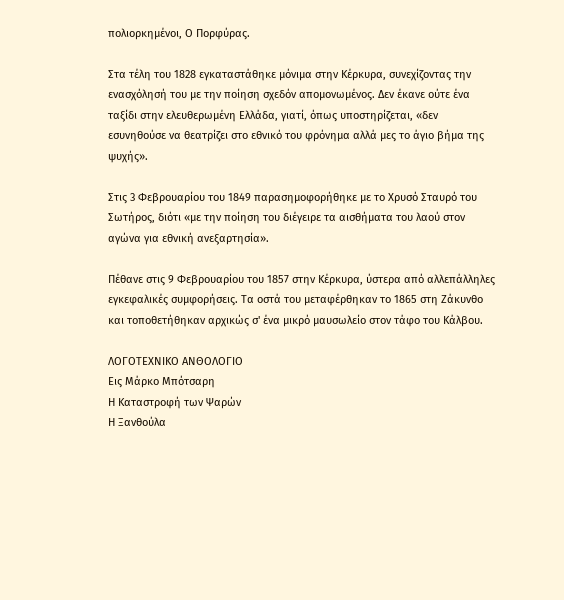πολιορκημένοι, Ο Πορφύρας.

Στα τέλη του 1828 εγκαταστάθηκε μόνιμα στην Κέρκυρα, συνεχίζοντας την ενασχόλησή του με την ποίηση σχεδόν απομονωμένος. Δεν έκανε ούτε ένα ταξίδι στην ελευθερωμένη Ελλάδα, γιατί, όπως υποστηρίζεται, «δεν εσυνηθούσε να θεατρίζει στο εθνικό του φρόνημα αλλά μες το άγιο βήμα της ψυχής».

Στις 3 Φεβρουαρίου του 1849 παρασημοφορήθηκε με το Χρυσό Σταυρό του Σωτήρος, διότι «με την ποίηση του διέγειρε τα αισθήματα του λαού στον αγώνα για εθνική ανεξαρτησία».

Πέθανε στις 9 Φεβρουαρίου του 1857 στην Κέρκυρα, ύστερα από αλλεπάλληλες εγκεφαλικές συμφορήσεις. Τα οστά του μεταφέρθηκαν το 1865 στη Ζάκυνθο και τοποθετήθηκαν αρχικώς σ' ένα μικρό μαυσωλείο στον τάφο του Κάλβου.

ΛΟΓΟΤΕΧΝΙΚΟ ΑΝΘΟΛΟΓΙΟ
Εις Μάρκο Μπότσαρη
Η Καταστροφή των Ψαρών
Η Ξανθούλα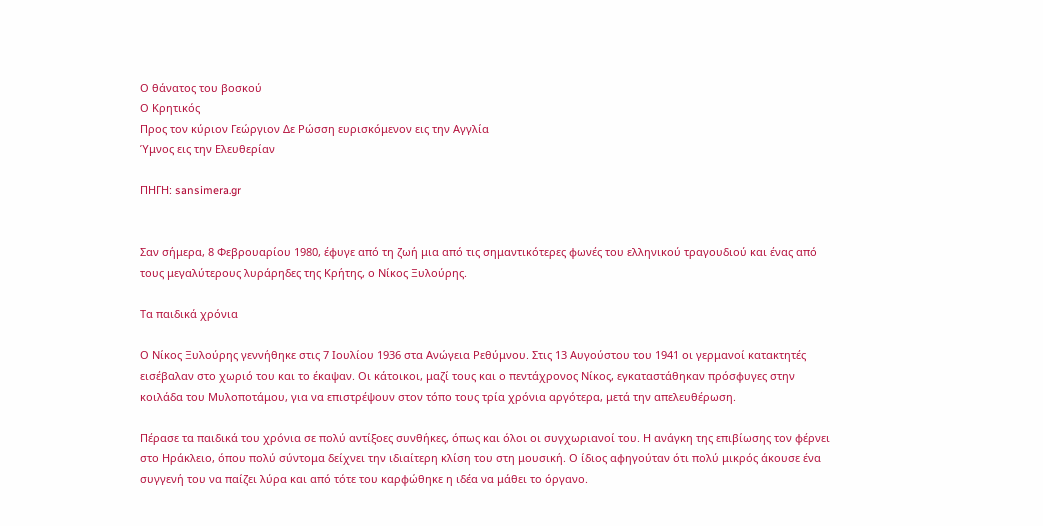Ο θάνατος του βοσκού
Ο Κρητικός
Προς τον κύριον Γεώργιον Δε Ρώσση ευρισκόμενον εις την Αγγλία
Ύμνος εις την Ελευθερίαν

ΠΗΓΗ: sansimera.gr


Σαν σήμερα, 8 Φεβρουαρίου 1980, έφυγε από τη ζωή μια από τις σημαντικότερες φωνές του ελληνικού τραγουδιού και ένας από τους μεγαλύτερους λυράρηδες της Κρήτης, ο Νίκος Ξυλούρης.

Τα παιδικά χρόνια

Ο Νίκος Ξυλούρης γεννήθηκε στις 7 Ιουλίου 1936 στα Ανώγεια Ρεθύμνου. Στις 13 Αυγούστου του 1941 οι γερμανοί κατακτητές εισέβαλαν στο χωριό του και το έκαψαν. Οι κάτοικοι, μαζί τους και ο πεντάχρονος Νίκος, εγκαταστάθηκαν πρόσφυγες στην κοιλάδα του Μυλοποτάμου, για να επιστρέψουν στον τόπο τους τρία χρόνια αργότερα, μετά την απελευθέρωση.

Πέρασε τα παιδικά του χρόνια σε πολύ αντίξοες συνθήκες, όπως και όλοι οι συγχωριανοί του. Η ανάγκη της επιβίωσης τον φέρνει στο Ηράκλειο, όπου πολύ σύντομα δείχνει την ιδιαίτερη κλίση του στη μουσική. Ο ίδιος αφηγούταν ότι πολύ μικρός άκουσε ένα συγγενή του να παίζει λύρα και από τότε του καρφώθηκε η ιδέα να μάθει το όργανο.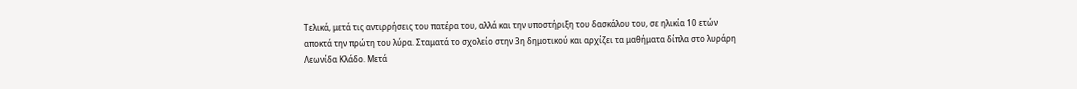Τελικά, μετά τις αντιρρήσεις του πατέρα του, αλλά και την υποστήριξη του δασκάλου του, σε ηλικία 10 ετών αποκτά την πρώτη του λύρα. Σταματά το σχολείο στην 3η δημοτικού και αρχίζει τα μαθήματα δίπλα στο λυράρη Λεωνίδα Κλάδο. Μετά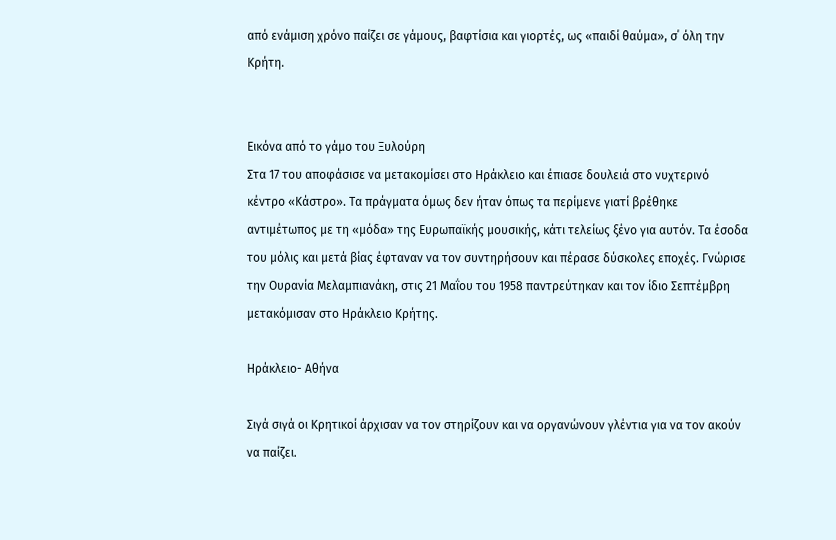από ενάμιση χρόνο παίζει σε γάμους, βαφτίσια και γιορτές, ως «παιδί θαύμα», σ΄ όλη την Κρήτη.


Εικόνα από το γάμο του Ξυλούρη
Στα 17 του αποφάσισε να μετακομίσει στο Ηράκλειο και έπιασε δουλειά στο νυχτερινό κέντρο «Κάστρο». Τα πράγματα όμως δεν ήταν όπως τα περίμενε γιατί βρέθηκε αντιμέτωπος με τη «μόδα» της Ευρωπαϊκής μουσικής, κάτι τελείως ξένο για αυτόν. Τα έσοδα του μόλις και μετά βίας έφταναν να τον συντηρήσουν και πέρασε δύσκολες εποχές. Γνώρισε την Ουρανία Μελαμπιανάκη, στις 21 Μαΐου του 1958 παντρεύτηκαν και τον ίδιο Σεπτέμβρη μετακόμισαν στο Ηράκλειο Κρήτης.

Ηράκλειο- Αθήνα

Σιγά σιγά οι Κρητικοί άρχισαν να τον στηρίζουν και να οργανώνουν γλέντια για να τον ακούν να παίζει.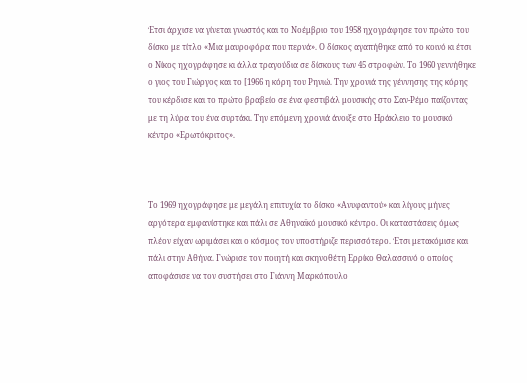Έτσι άρχισε να γίνεται γνωστός και το Νοέμβριο του 1958 ηχογράφησε τον πρώτο του δίσκο με τίτλο «Μια μαυροφόρα που περνά». Ο δίσκος αγαπήθηκε από το κοινό κι έτσι ο Νίκος ηχογράφησε κι άλλα τραγούδια σε δίσκους των 45 στροφών. Το 1960 γεννήθηκε ο γιος του Γιώργος και το [1966 η κόρη του Ρηνιώ. Την χρονιά της γέννησης της κόρης του κέρδισε και το πρώτο βραβείο σε ένα φεστιβάλ μουσικής στο Σαν-Ρέμο παίζοντας με τη λύρα του ένα συρτάκι. Την επόμενη χρονιά άνοιξε στο Ηράκλειο το μουσικό κέντρο «Ερωτόκριτος».



Το 1969 ηχογράφησε με μεγάλη επιτυχία το δίσκο «Ανυφαντού» και λίγους μήνες αργότερα εμφανίστηκε και πάλι σε Αθηναϊκό μουσικό κέντρο. Οι καταστάσεις όμως πλέον είχαν ωριμάσει και ο κόσμος τον υποστήριζε περισσότερο. Έτσι μετακόμισε και πάλι στην Αθήνα. Γνώρισε τον ποιητή και σκηνοθέτη Ερρίκο Θαλασσινό ο οποίος αποφάσισε να τον συστήσει στο Γιάννη Μαρκόπουλο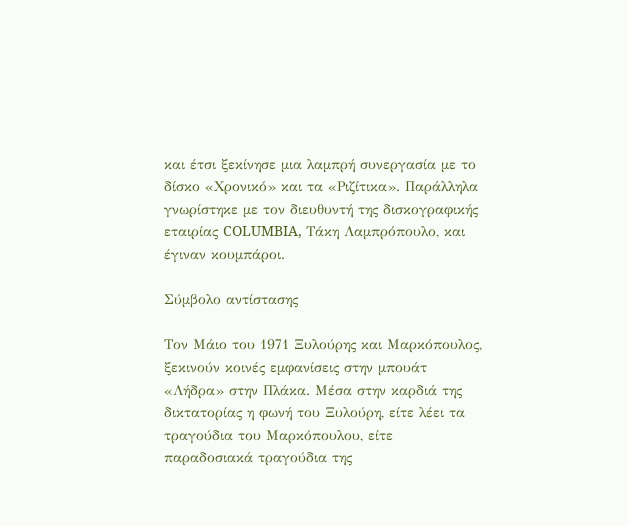και έτσι ξεκίνησε μια λαμπρή συνεργασία με το δίσκο «Χρονικό» και τα «Ριζίτικα». Παράλληλα γνωρίστηκε με τον διευθυντή της δισκογραφικής εταιρίας COLUMBIA, Τάκη Λαμπρόπουλο, και έγιναν κουμπάροι.

Σύμβολο αντίστασης

Τον Μάιο του 1971 Ξυλούρης και Μαρκόπουλος, ξεκινούν κοινές εμφανίσεις στην μπουάτ «Λήδρα» στην Πλάκα. Μέσα στην καρδιά της δικτατορίας η φωνή του Ξυλούρη, είτε λέει τα τραγούδια του Μαρκόπουλου, είτε παραδοσιακά τραγούδια της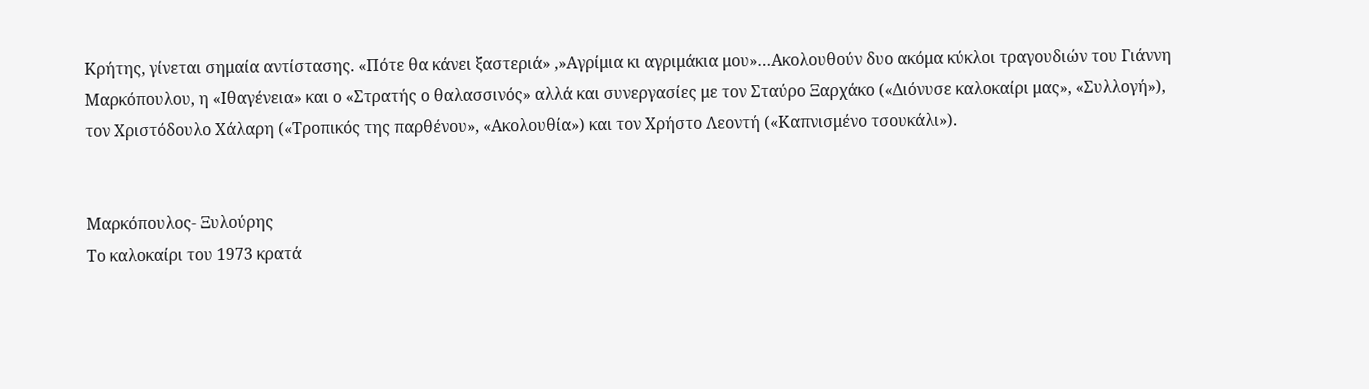Κρήτης, γίνεται σημαία αντίστασης. «Πότε θα κάνει ξαστεριά» ,»Αγρίμια κι αγριμάκια μου»…Ακολουθούν δυο ακόμα κύκλοι τραγουδιών του Γιάννη Μαρκόπουλου, η «Ιθαγένεια» και ο «Στρατής ο θαλασσινός» αλλά και συνεργασίες με τον Σταύρο Ξαρχάκο («Διόνυσε καλοκαίρι μας», «Συλλογή»), τον Χριστόδουλο Χάλαρη («Τροπικός της παρθένου», «Ακολουθία») και τον Χρήστο Λεοντή («Καπνισμένο τσουκάλι»).


Μαρκόπουλος- Ξυλούρης
Το καλοκαίρι του 1973 κρατά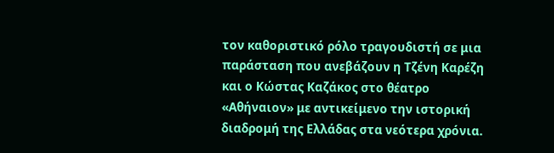τον καθοριστικό ρόλο τραγουδιστή σε μια παράσταση που ανεβάζουν η Τζένη Καρέζη και ο Κώστας Καζάκος στο θέατρο «Αθήναιον» με αντικείμενο την ιστορική διαδρομή της Ελλάδας στα νεότερα χρόνια.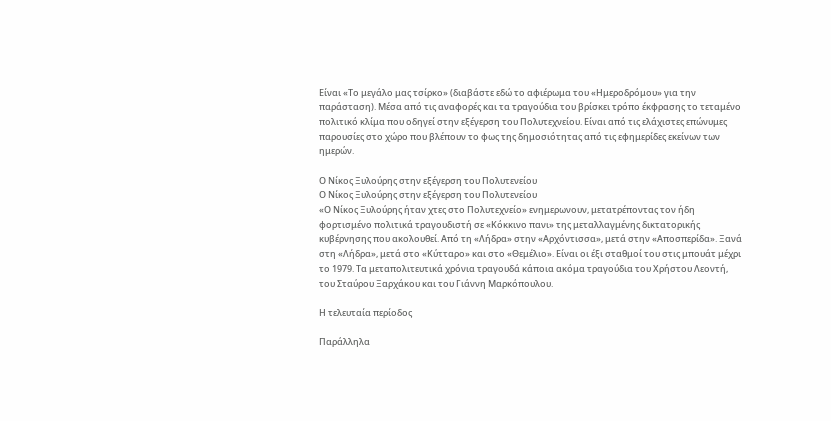Είναι «Το μεγάλο μας τσίρκο» (διαβάστε εδώ το αφιέρωμα του «Ημεροδρόμου» για την παράσταση). Μέσα από τις αναφορές και τα τραγούδια του βρίσκει τρόπο έκφρασης το τεταμένο πολιτικό κλίμα που οδηγεί στην εξέγερση του Πολυτεχνείου. Είναι από τις ελάχιστες επώνυμες παρουσίες στο χώρο που βλέπουν το φως της δημοσιότητας από τις εφημερίδες εκείνων των ημερών.

Ο Νίκος Ξυλούρης στην εξέγερση του Πολυτενείου
Ο Νίκος Ξυλούρης στην εξέγερση του Πολυτενείου
«Ο Νίκος Ξυλούρης ήταν χτες στο Πολυτεχνείο» ενημερωνουν, μετατρέποντας τον ήδη φορτισμένο πολιτικά τραγουδιστή σε «Κόκκινο πανι» της μεταλλαγμένης δικτατορικής κυβέρνησης που ακολουθεί. Από τη «Λήδρα» στην «Αρχόντισσα», μετά στην «Αποσπερίδα». Ξανά στη «Λήδρα», μετά στο «Κύτταρο» και στο «Θεμέλιο». Είναι οι έξι σταθμοί του στις μπουάτ μέχρι το 1979. Τα μεταπολιτευτικά χρόνια τραγουδά κάποια ακόμα τραγούδια του Χρήστου Λεοντή, του Σταύρου Ξαρχάκου και του Γιάννη Μαρκόπουλου.

Η τελευταία περίοδος

Παράλληλα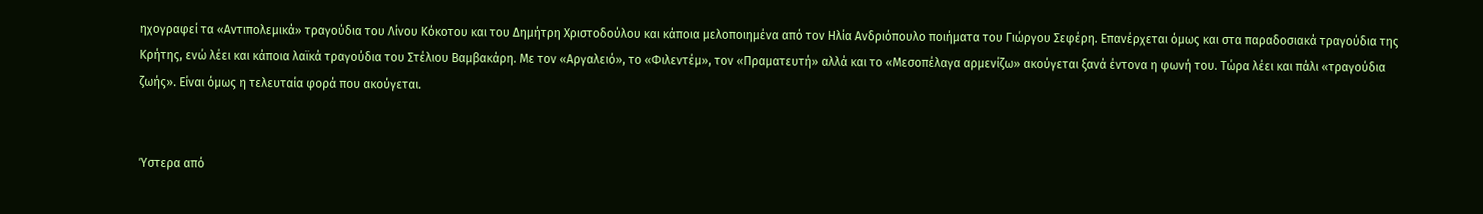ηχογραφεί τα «Αντιπολεμικά» τραγούδια του Λίνου Κόκοτου και του Δημήτρη Χριστοδούλου και κάποια μελοποιημένα από τον Ηλία Ανδριόπουλο ποιήματα του Γιώργου Σεφέρη. Επανέρχεται όμως και στα παραδοσιακά τραγούδια της Κρήτης, ενώ λέει και κάποια λαϊκά τραγούδια του Στέλιου Βαμβακάρη. Με τον «Αργαλειό», το «Φιλεντέμ», τον «Πραματευτή» αλλά και το «Μεσοπέλαγα αρμενίζω» ακούγεται ξανά έντονα η φωνή του. Τώρα λέει και πάλι «τραγούδια ζωής». Είναι όμως η τελευταία φορά που ακούγεται.


Ύστερα από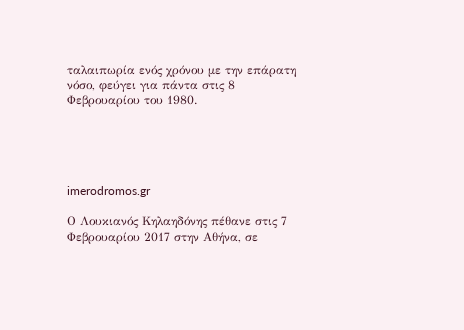ταλαιπωρία ενός χρόνου με την επάρατη νόσο, φεύγει για πάντα στις 8 Φεβρουαρίου του 1980.





imerodromos.gr

Ο Λουκιανός Κηλαηδόνης πέθανε στις 7 Φεβρουαρίου 2017 στην Αθήνα, σε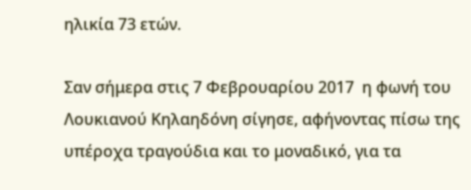ηλικία 73 ετών.

Σαν σήμερα στις 7 Φεβρουαρίου 2017  η φωνή του Λουκιανού Κηλαηδόνη σίγησε, αφήνοντας πίσω της υπέροχα τραγούδια και το μοναδικό, για τα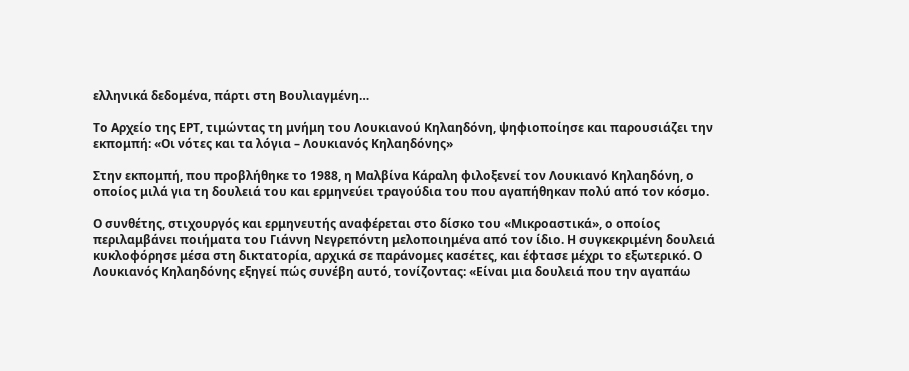ελληνικά δεδομένα, πάρτι στη Βουλιαγμένη…

Το Αρχείο της ΕΡΤ, τιμώντας τη μνήμη του Λουκιανού Κηλαηδόνη, ψηφιοποίησε και παρουσιάζει την εκπομπή: «Οι νότες και τα λόγια – Λουκιανός Κηλαηδόνης»

Στην εκπομπή, που προβλήθηκε το 1988, η Μαλβίνα Κάραλη φιλοξενεί τον Λουκιανό Κηλαηδόνη, ο οποίος μιλά για τη δουλειά του και ερμηνεύει τραγούδια του που αγαπήθηκαν πολύ από τον κόσμο.

Ο συνθέτης, στιχουργός και ερμηνευτής αναφέρεται στο δίσκο του «Μικροαστικά», ο οποίος περιλαμβάνει ποιήματα του Γιάννη Νεγρεπόντη μελοποιημένα από τον ίδιο. Η συγκεκριμένη δουλειά κυκλοφόρησε μέσα στη δικτατορία, αρχικά σε παράνομες κασέτες, και έφτασε μέχρι το εξωτερικό. Ο Λουκιανός Κηλαηδόνης εξηγεί πώς συνέβη αυτό, τονίζοντας: «Είναι μια δουλειά που την αγαπάω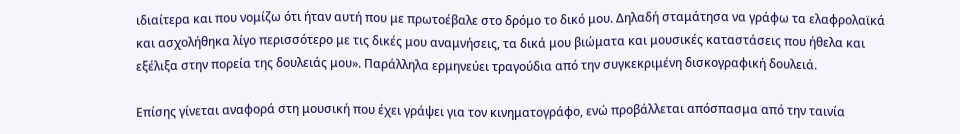ιδιαίτερα και που νομίζω ότι ήταν αυτή που με πρωτοέβαλε στο δρόμο το δικό μου. Δηλαδή σταμάτησα να γράφω τα ελαφρολαϊκά και ασχολήθηκα λίγο περισσότερο με τις δικές μου αναμνήσεις, τα δικά μου βιώματα και μουσικές καταστάσεις που ήθελα και εξέλιξα στην πορεία της δουλειάς μου». Παράλληλα ερμηνεύει τραγούδια από την συγκεκριμένη δισκογραφική δουλειά.

Επίσης γίνεται αναφορά στη μουσική που έχει γράψει για τον κινηματογράφο, ενώ προβάλλεται απόσπασμα από την ταινία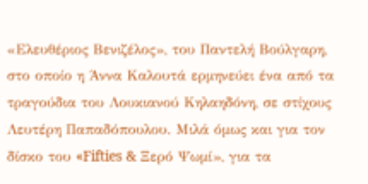«Ελευθέριος Βενιζέλος», του Παντελή Βούλγαρη, στο οποίο η Άννα Καλουτά ερμηνεύει ένα από τα τραγούδια του Λουκιανού Κηλαηδόνη, σε στίχους Λευτέρη Παπαδόπουλου. Μιλά όμως και για τον δίσκο του «Fifties & Ξερό Ψωμί», για τα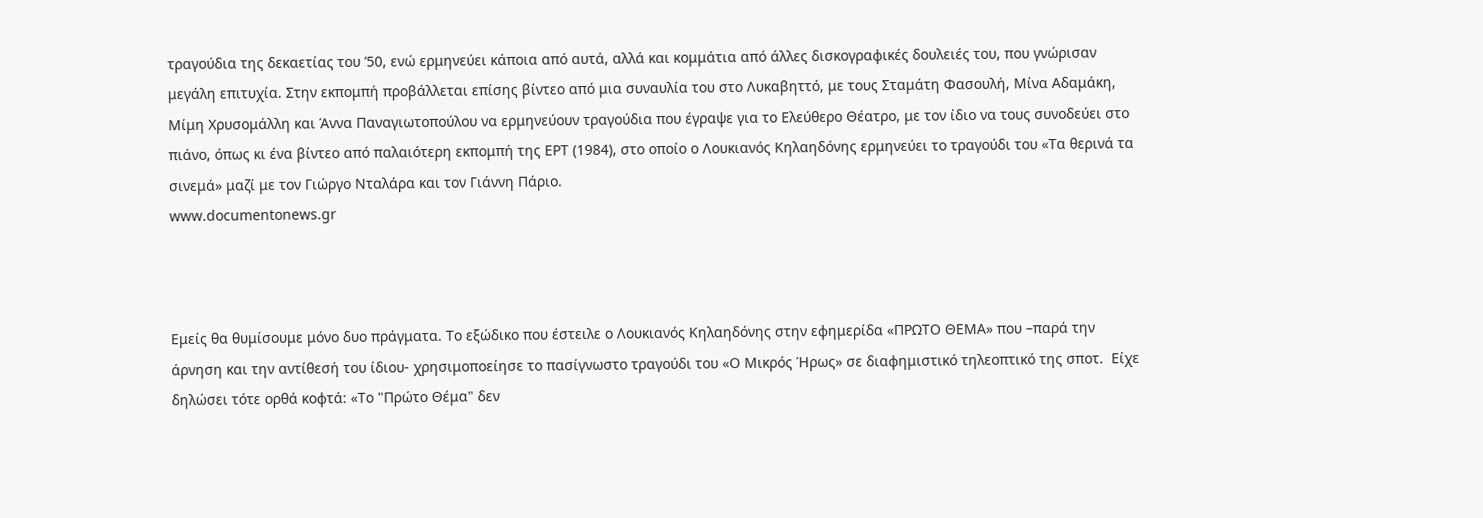τραγούδια της δεκαετίας του ’50, ενώ ερμηνεύει κάποια από αυτά, αλλά και κομμάτια από άλλες δισκογραφικές δουλειές του, που γνώρισαν μεγάλη επιτυχία. Στην εκπομπή προβάλλεται επίσης βίντεο από μια συναυλία του στο Λυκαβηττό, με τους Σταμάτη Φασουλή, Μίνα Αδαμάκη, Μίμη Χρυσομάλλη και Άννα Παναγιωτοπούλου να ερμηνεύουν τραγούδια που έγραψε για το Ελεύθερο Θέατρο, με τον ίδιο να τους συνοδεύει στο πιάνο, όπως κι ένα βίντεο από παλαιότερη εκπομπή της ΕΡΤ (1984), στο οποίο ο Λουκιανός Κηλαηδόνης ερμηνεύει το τραγούδι του «Τα θερινά τα σινεμά» μαζί με τον Γιώργο Νταλάρα και τον Γιάννη Πάριο.
www.documentonews.gr



Εμείς θα θυμίσουμε μόνο δυο πράγματα. Το εξώδικο που έστειλε ο Λουκιανός Κηλαηδόνης στην εφημερίδα «ΠΡΩΤΟ ΘΕΜΑ» που –παρά την άρνηση και την αντίθεσή του ίδιου- χρησιμοποείησε το πασίγνωστο τραγούδι του «Ο Μικρός Ήρως» σε διαφημιστικό τηλεοπτικό της σποτ.  Είχε δηλώσει τότε ορθά κοφτά: «Το "Πρώτο Θέμα" δεν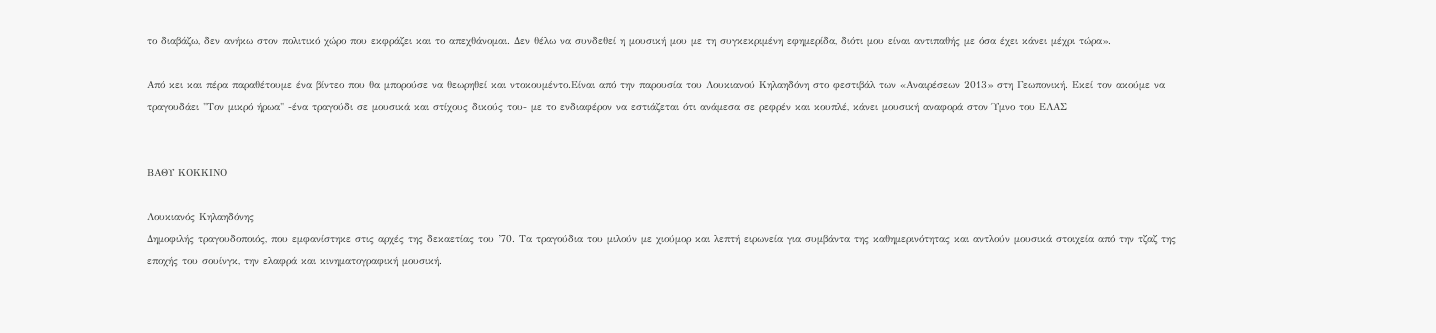το διαβάζω, δεν ανήκω στον πολιτικό χώρο που εκφράζει και το απεχθάνομαι. Δεν θέλω να συνδεθεί η μουσική μου με τη συγκεκριμένη εφημερίδα, διότι μου είναι αντιπαθής με όσα έχει κάνει μέχρι τώρα».

Από κει και πέρα παραθέτουμε ένα βίντεο που θα μπορούσε να θεωρηθεί και ντοκουμέντο.Είναι από την παρουσία του Λουκιανού Κηλαηδόνη στο φεστιβάλ των «Αναιρέσεων 2013» στη Γεωπονική. Εκεί τον ακούμε να τραγουδάει "Τον μικρό ήρωα" -ένα τραγούδι σε μουσικά και στίχους δικούς του- με το ενδιαφέρον να εστιάζεται ότι ανάμεσα σε ρεφρέν και κουπλέ, κάνει μουσική αναφορά στον Ύμνο του ΕΛΑΣ


ΒΑΘΥ ΚΟΚΚΙΝΟ

Λουκιανός Κηλαηδόνης
Δημοφιλής τραγουδοποιός, που εμφανίστηκε στις αρχές της δεκαετίας του ’70. Τα τραγούδια του μιλούν με χιούμορ και λεπτή ειρωνεία για συμβάντα της καθημερινότητας και αντλούν μουσικά στοιχεία από την τζαζ της εποχής του σουίνγκ, την ελαφρά και κινηματογραφική μουσική.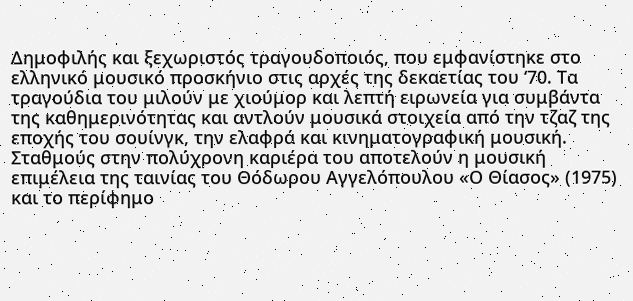Δημοφιλής και ξεχωριστός τραγουδοποιός, που εμφανίστηκε στο ελληνικό μουσικό προσκήνιο στις αρχές της δεκαετίας του ‘70. Τα τραγούδια του μιλούν με χιούμορ και λεπτή ειρωνεία για συμβάντα της καθημερινότητας και αντλούν μουσικά στοιχεία από την τζαζ της εποχής του σουίνγκ, την ελαφρά και κινηματογραφική μουσική. Σταθμούς στην πολύχρονη καριέρα του αποτελούν η μουσική επιμέλεια της ταινίας του Θόδωρου Αγγελόπουλου «Ο Θίασος» (1975) και το περίφημο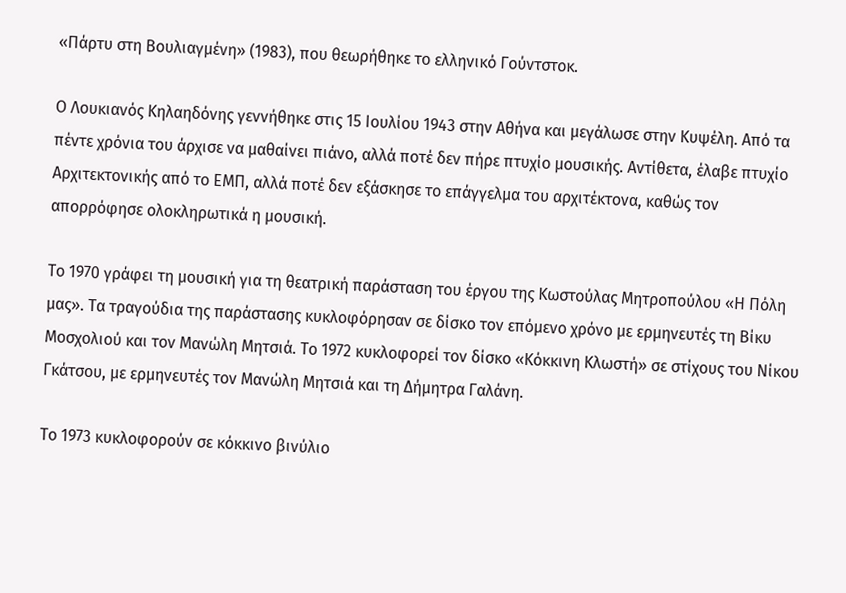«Πάρτυ στη Βουλιαγμένη» (1983), που θεωρήθηκε το ελληνικό Γούντστοκ.

Ο Λουκιανός Κηλαηδόνης γεννήθηκε στις 15 Ιουλίου 1943 στην Αθήνα και μεγάλωσε στην Κυψέλη. Από τα πέντε χρόνια του άρχισε να μαθαίνει πιάνο, αλλά ποτέ δεν πήρε πτυχίο μουσικής. Αντίθετα, έλαβε πτυχίο Αρχιτεκτονικής από το ΕΜΠ, αλλά ποτέ δεν εξάσκησε το επάγγελμα του αρχιτέκτονα, καθώς τον απορρόφησε ολοκληρωτικά η μουσική.

Το 1970 γράφει τη μουσική για τη θεατρική παράσταση του έργου της Κωστούλας Μητροπούλου «Η Πόλη μας». Τα τραγούδια της παράστασης κυκλοφόρησαν σε δίσκο τον επόμενο χρόνο με ερμηνευτές τη Βίκυ Μοσχολιού και τον Μανώλη Μητσιά. Το 1972 κυκλοφορεί τον δίσκο «Κόκκινη Κλωστή» σε στίχους του Νίκου Γκάτσου, με ερμηνευτές τον Μανώλη Μητσιά και τη Δήμητρα Γαλάνη.

Το 1973 κυκλοφορούν σε κόκκινο βινύλιο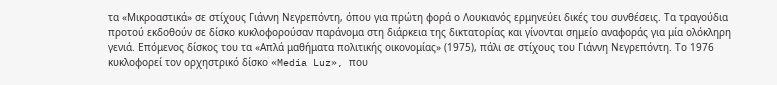τα «Μικρoαστικά» σε στίχους Γιάννη Νεγρεπόντη, όπου για πρώτη φορά ο Λουκιανός ερμηνεύει δικές του συνθέσεις. Τα τραγούδια προτού εκδοθούν σε δίσκο κυκλοφορούσαν παράνομα στη διάρκεια της δικτατορίας και γίνονται σημείο αναφοράς για μία ολόκληρη γενιά. Επόμενος δίσκος του τα «Απλά μαθήματα πολιτικής οικονομίας» (1975), πάλι σε στίχους του Γιάννη Νεγρεπόντη. Το 1976 κυκλοφορεί τον ορχηστρικό δίσκο «Media Luz», που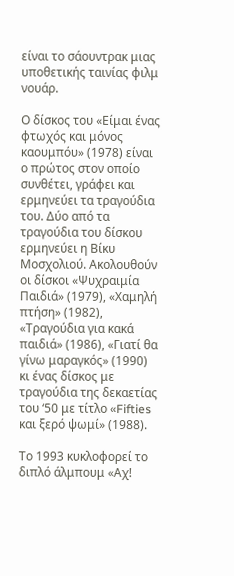είναι το σάουντρακ μιας υποθετικής ταινίας φιλμ νουάρ.

Ο δίσκος του «Είμαι ένας φτωχός και μόνος καουμπόυ» (1978) είναι ο πρώτος στον οποίο συνθέτει, γράφει και ερμηνεύει τα τραγούδια του. Δύο από τα τραγούδια του δίσκου ερμηνεύει η Βίκυ Μοσχολιού. Ακολουθούν οι δίσκοι «Ψυχραιμία Παιδιά» (1979), «Χαμηλή πτήση» (1982), «Τραγούδια για κακά παιδιά» (1986), «Γιατί θα γίνω μαραγκός» (1990) κι ένας δίσκος με τραγούδια της δεκαετίας του ‘50 με τίτλο «Fifties και ξερό ψωμί» (1988).

Το 1993 κυκλοφορεί το διπλό άλμπουμ «Αχ!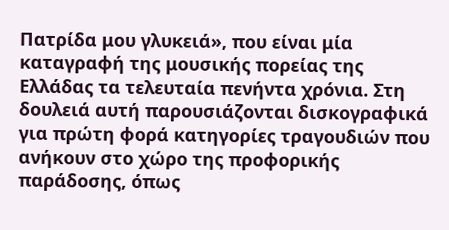Πατρίδα μου γλυκειά», που είναι μία καταγραφή της μουσικής πορείας της Ελλάδας τα τελευταία πενήντα χρόνια. Στη δουλειά αυτή παρουσιάζονται δισκογραφικά για πρώτη φορά κατηγορίες τραγουδιών που ανήκουν στο χώρο της προφορικής παράδοσης, όπως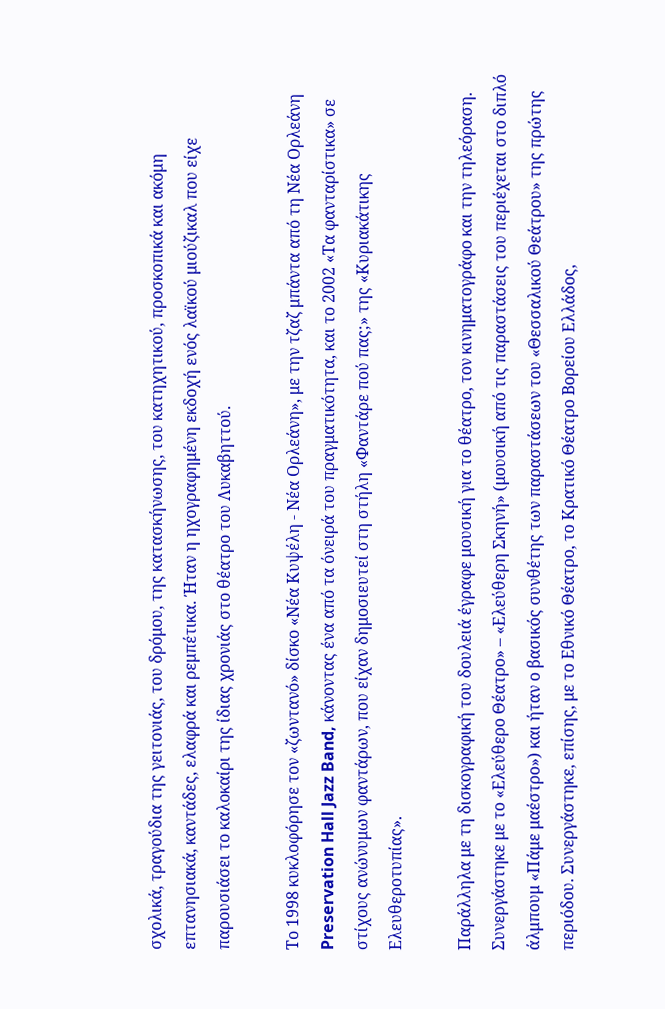σχολικά, τραγούδια της γειτονιάς, του δρόμου, της κατασκήνωσης, του κατηχητικού, προσκοπικά και ακόμη επτανησιακά, καντάδες, ελαφρά και ρεμπέτικα. Ήταν η ηχογραφημένη εκδοχή ενός λαϊκού μιούζικαλ που είχε παρουσιάσει το καλοκαίρι της ίδιας χρονιάς στο θέατρο του Λυκαβηττού.

Το 1998 κυκλοφόρησε τον «ζωντανό» δίσκο «Νέα Κυψέλη - Νέα Ορλεάνη», με την τζαζ μπάντα από τη Νέα Ορλεάνη Preservation Hall Jazz Band, κάνοντας ένα από τα όνειρά του πραγματικότητα, και το 2002 «Τα φανταρίστικα» σε στίχους ανώνυμων φαντάρων, που είχαν δημοσιευτεί στη στήλη «Φαντάρε πού πας;» της «Κυριακάτικης Ελευθεροτυπίας».

Παράλληλα με τη δισκογραφική του δουλειά έγραφε μουσική για το θέατρο, τον κινηματογράφο και την τηλεόραση. Συνεργάστηκε με το «Ελεύθερο Θέατρο» – «Ελεύθερη Σκηνή» (μουσική από τις παραστάσεις του περιέχεται στο διπλό άλμπουμ «Πάμε μαέστρο») και ήταν ο βασικός συνθέτης των παραστάσεων του «Θεσσαλικού Θεάτρου» της πρώτης περιόδου. Συνεργάστηκε, επίσης, με το Εθνικό Θέατρο, το Κρατικό Θέατρο Βορείου Ελλάδος,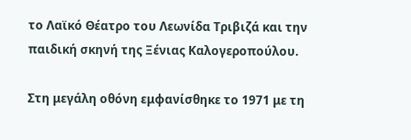το Λαϊκό Θέατρο του Λεωνίδα Τριβιζά και την παιδική σκηνή της Ξένιας Καλογεροπούλου.

Στη μεγάλη οθόνη εμφανίσθηκε το 1971 με τη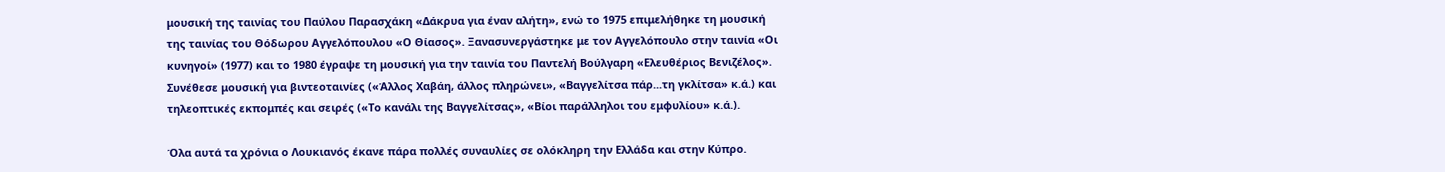μουσική της ταινίας του Παύλου Παρασχάκη «Δάκρυα για έναν αλήτη», ενώ το 1975 επιμελήθηκε τη μουσική της ταινίας του Θόδωρου Αγγελόπουλου «Ο Θίασος». Ξανασυνεργάστηκε με τον Αγγελόπουλο στην ταινία «Οι κυνηγοί» (1977) και το 1980 έγραψε τη μουσική για την ταινία του Παντελή Βούλγαρη «Ελευθέριος Βενιζέλος». Συνέθεσε μουσική για βιντεοταινίες («Άλλος Χαβάη, άλλος πληρώνει», «Βαγγελίτσα πάρ...τη γκλίτσα» κ.ά.) και τηλεοπτικές εκπομπές και σειρές («Το κανάλι της Βαγγελίτσας», «Βίοι παράλληλοι του εμφυλίου» κ.ά.).

Όλα αυτά τα χρόνια ο Λουκιανός έκανε πάρα πολλές συναυλίες σε ολόκληρη την Ελλάδα και στην Κύπρο.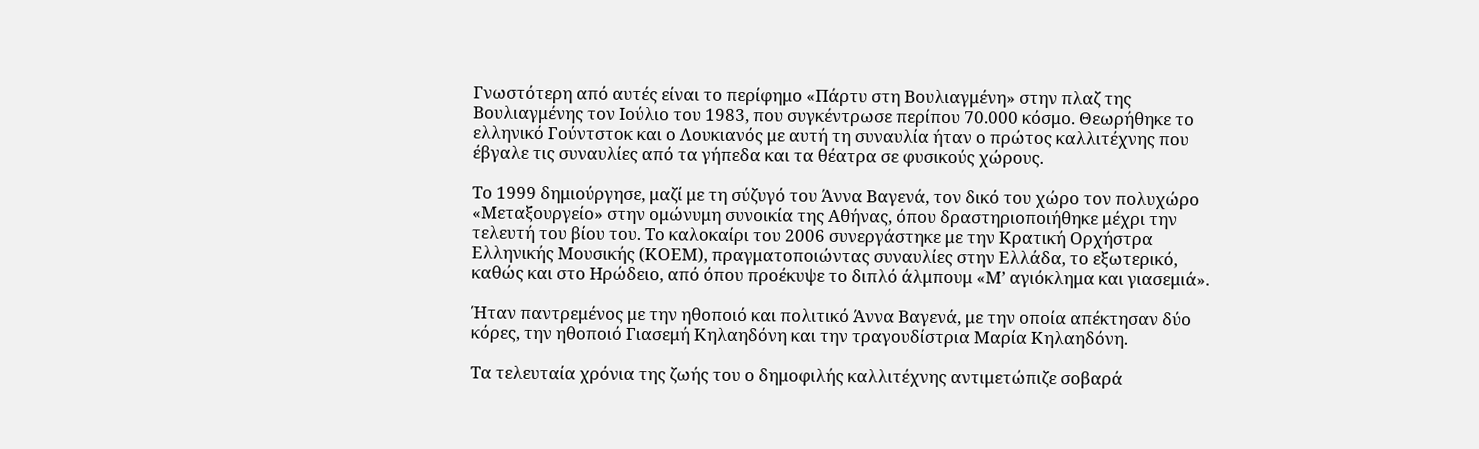Γνωστότερη από αυτές είναι το περίφημο «Πάρτυ στη Βουλιαγμένη» στην πλαζ της Βουλιαγμένης τον Ιούλιο του 1983, που συγκέντρωσε περίπου 70.000 κόσμο. Θεωρήθηκε το ελληνικό Γούντστοκ και ο Λουκιανός με αυτή τη συναυλία ήταν ο πρώτος καλλιτέχνης που έβγαλε τις συναυλίες από τα γήπεδα και τα θέατρα σε φυσικούς χώρους.

Το 1999 δημιούργησε, μαζί με τη σύζυγό του Άννα Βαγενά, τον δικό του χώρο τον πολυχώρο «Μεταξουργείο» στην ομώνυμη συνοικία της Αθήνας, όπου δραστηριοποιήθηκε μέχρι την τελευτή του βίου του. Το καλοκαίρι του 2006 συνεργάστηκε με την Κρατική Ορχήστρα Ελληνικής Μουσικής (ΚΟΕΜ), πραγματοποιώντας συναυλίες στην Ελλάδα, το εξωτερικό, καθώς και στο Ηρώδειο, από όπου προέκυψε το διπλό άλμπουμ «Μ’ αγιόκλημα και γιασεμιά».

Ήταν παντρεμένος με την ηθοποιό και πολιτικό Άννα Βαγενά, με την οποία απέκτησαν δύο κόρες, την ηθοποιό Γιασεμή Κηλαηδόνη και την τραγουδίστρια Μαρία Κηλαηδόνη.

Τα τελευταία χρόνια της ζωής του ο δημοφιλής καλλιτέχνης αντιμετώπιζε σοβαρά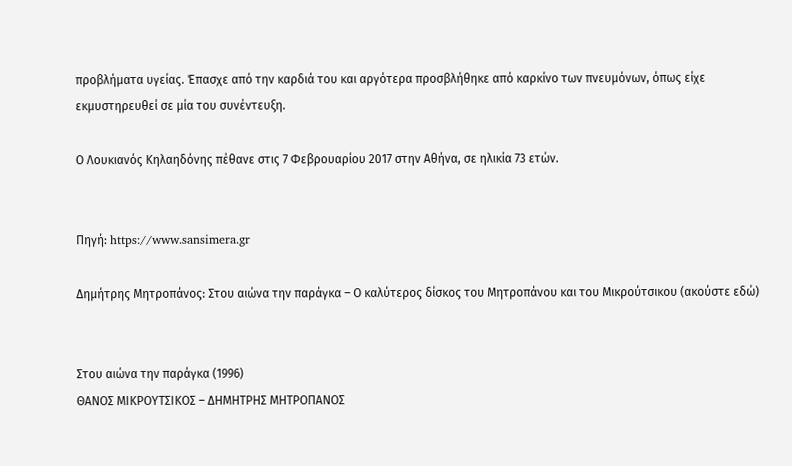προβλήματα υγείας. Έπασχε από την καρδιά του και αργότερα προσβλήθηκε από καρκίνο των πνευμόνων, όπως είχε εκμυστηρευθεί σε μία του συνέντευξη.

Ο Λουκιανός Κηλαηδόνης πέθανε στις 7 Φεβρουαρίου 2017 στην Αθήνα, σε ηλικία 73 ετών.


Πηγή: https://www.sansimera.gr

Δημήτρης Μητροπάνος: Στου αιώνα την παράγκα – Ο καλύτερος δίσκος του Μητροπάνου και του Μικρούτσικου (ακούστε εδώ)


Στου αιώνα την παράγκα (1996)
ΘΑΝΟΣ ΜΙΚΡΟΥΤΣΙΚΟΣ – ΔΗΜΗΤΡΗΣ ΜΗΤΡΟΠΑΝΟΣ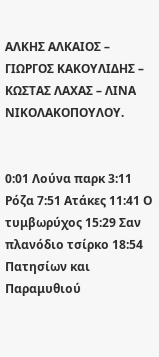ΑΛΚΗΣ ΑΛΚΑΙΟΣ – ΓΙΩΡΓΟΣ ΚΑΚΟΥΛΙΔΗΣ – ΚΩΣΤΑΣ ΛΑΧΑΣ – ΛΙΝΑ ΝΙΚΟΛΑΚΟΠΟΥΛΟΥ.


0:01 Λούνα παρκ 3:11 Ρόζα 7:51 Ατάκες 11:41 Ο τυμβωρύχος 15:29 Σαν πλανόδιο τσίρκο 18:54 Πατησίων και Παραμυθιού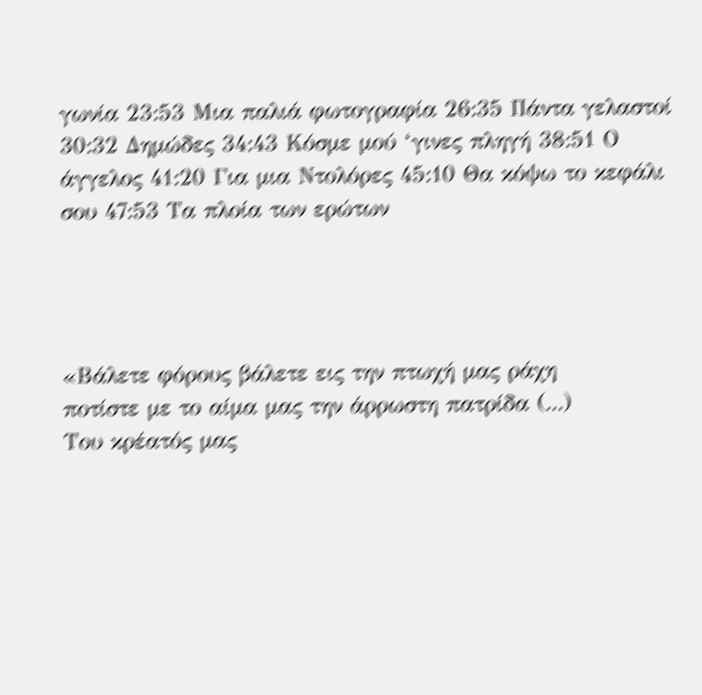γωνία 23:53 Μια παλιά φωτογραφία 26:35 Πάντα γελαστοί 30:32 Δημώδες 34:43 Κόσμε μού ‘γινες πληγή 38:51 Ο άγγελος 41:20 Για μια Ντολόρες 45:10 Θα κόψω το κεφάλι σου 47:53 Τα πλοία των ερώτων




«Βάλετε φόρους βάλετε εις την πτωχή μας ράχη
ποτίστε με το αίμα μας την άρρωστη πατρίδα (...)
Του κρέατός μας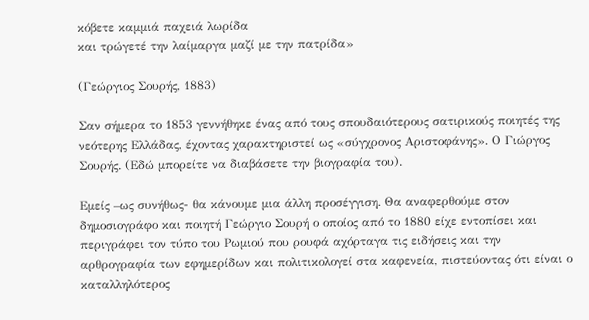κόβετε καμμιά παχειά λωρίδα
και τρώγετέ την λαίμαργα μαζί με την πατρίδα»

(Γεώργιος Σουρής, 1883)

Σαν σήμερα το 1853 γεννήθηκε ένας από τους σπουδαιότερους σατιρικούς ποιητές της νεότερης Ελλάδας, έχοντας χαρακτηριστεί ως «σύγχρονος Αριστοφάνης». Ο Γιώργος Σουρής. (Εδώ μπορείτε να διαβάσετε την βιογραφία του).

Εμείς –ως συνήθως- θα κάνουμε μια άλλη προσέγγιση. Θα αναφερθούμε στον δημοσιογράφο και ποιητή Γεώργιο Σουρή ο οποίος από το 1880 είχε εντοπίσει και περιγράφει τον τύπο του Ρωμιού που ρουφά αχόρταγα τις ειδήσεις και την αρθρογραφία των εφημερίδων και πολιτικολογεί στα καφενεία, πιστεύοντας ότι είναι ο καταλληλότερος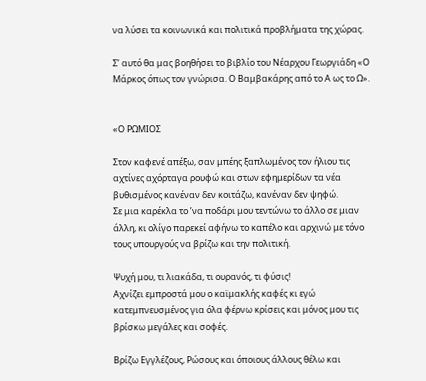να λύσει τα κοινωνικά και πολιτικά προβλήματα της χώρας.

Σ’ αυτό θα μας βοηθήσει το βιβλίο του Νέαρχου Γεωργιάδη «Ο Μάρκος όπως τον γνώρισα. Ο Βαμβακάρης από το Α ως το Ω».


«Ο ΡΩΜΙΟΣ

Στον καφενέ απέξω, σαν μπέης ξαπλωμένος τον ήλιου τις αχτίνες αχόρταγα ρουφώ και στων εφημερίδων τα νέα βυθισμένος κανέναν δεν κοιτάζω, κανέναν δεν ψηφώ.
Σε μια καρέκλα το ’να ποδάρι μου τεντώνω το άλλο σε μιαν άλλη, κι ολίγο παρεκεί αφήνω το καπέλο και αρχινώ με τόνο τους υπουργούς να βρίζω και την πολιτική.

Ψυχή μου, τι λιακάδα, τι ουρανός, τι φύσις!
Αχνίζει εμπροστά μου ο καϊμακλής καφές κι εγώ κατεμπνευσμένος για όλα φέρνω κρίσεις και μόνος μου τις βρίσκω μεγάλες και σοφές.

Βρίζω Εγγλέζους, Ρώσους και όποιους άλλους θέλω και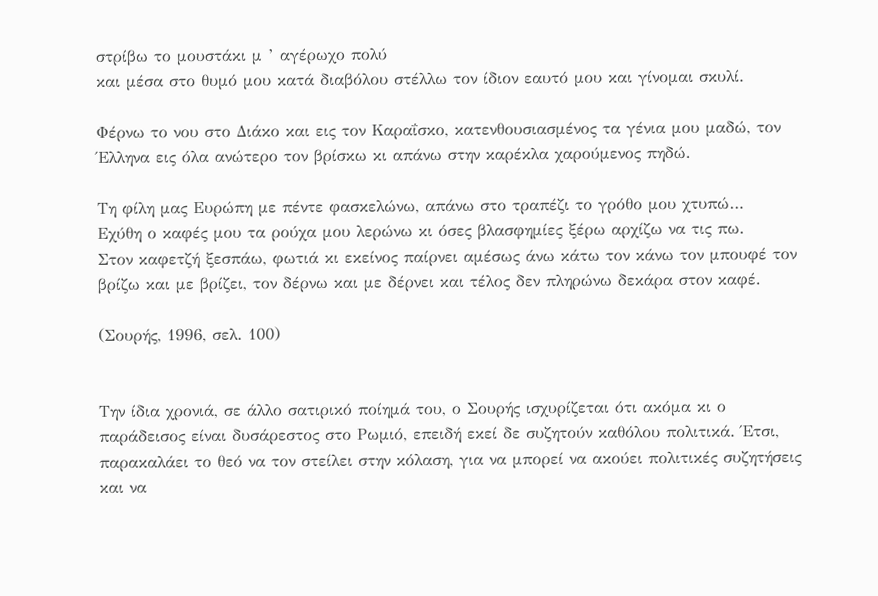στρίβω το μουστάκι μ ’ αγέρωχο πολύ
και μέσα στο θυμό μου κατά διαβόλου στέλλω τον ίδιον εαυτό μου και γίνομαι σκυλί.

Φέρνω το νου στο Διάκο και εις τον Καραΐσκο, κατενθουσιασμένος τα γένια μου μαδώ, τον Έλληνα εις όλα ανώτερο τον βρίσκω κι απάνω στην καρέκλα χαρούμενος πηδώ.

Τη φίλη μας Ευρώπη με πέντε φασκελώνω, απάνω στο τραπέζι το γρόθο μου χτυπώ…
Εχύθη ο καφές μου τα ρούχα μου λερώνω κι όσες βλασφημίες ξέρω αρχίζω να τις πω.
Στον καφετζή ξεσπάω, φωτιά κι εκείνος παίρνει αμέσως άνω κάτω τον κάνω τον μπουφέ τον βρίζω και με βρίζει, τον δέρνω και με δέρνει και τέλος δεν πληρώνω δεκάρα στον καφέ.

(Σουρής, 1996, σελ. 100)


Την ίδια χρονιά, σε άλλο σατιρικό ποίημά του, ο Σουρής ισχυρίζεται ότι ακόμα κι ο παράδεισος είναι δυσάρεστος στο Ρωμιό, επειδή εκεί δε συζητούν καθόλου πολιτικά. Έτσι, παρακαλάει το θεό να τον στείλει στην κόλαση, για να μπορεί να ακούει πολιτικές συζητήσεις και να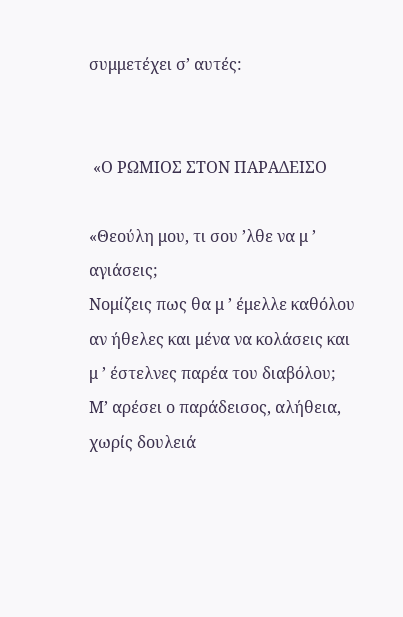συμμετέχει σ’ αυτές:


 «Ο ΡΩΜΙΟΣ ΣΤΟΝ ΠΑΡΑΔΕΙΣΟ

«Θεούλη μου, τι σου ’λθε να μ ’ αγιάσεις;
Νομίζεις πως θα μ ’ έμελλε καθόλου αν ήθελες και μένα να κολάσεις και μ ’ έστελνες παρέα του διαβόλου;
Μ’ αρέσει ο παράδεισος, αλήθεια, χωρίς δουλειά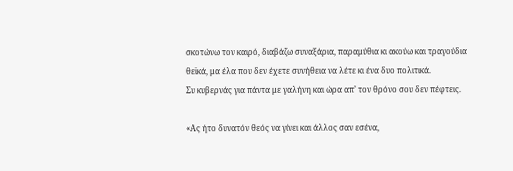σκοτώνω τον καιρό, διαβάζω συναξάρια, παραμύθια κι ακούω και τραγούδια θεϊκά, μα έλα που δεν έχετε συνήθεια να λέτε κι ένα δυο πολιτικά.
Συ κυβερνάς για πάντα με γαλήνη και ώρα απ’ τον θρόνο σου δεν πέφτεις.

«Ας ήτο δυνατόν θεός να γίνει και άλλος σαν εσένα,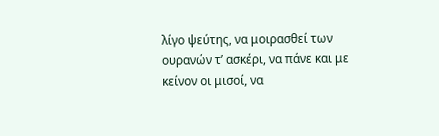λίγο ψεύτης, να μοιρασθεί των ουρανών τ’ ασκέρι, να πάνε και με κείνον οι μισοί, να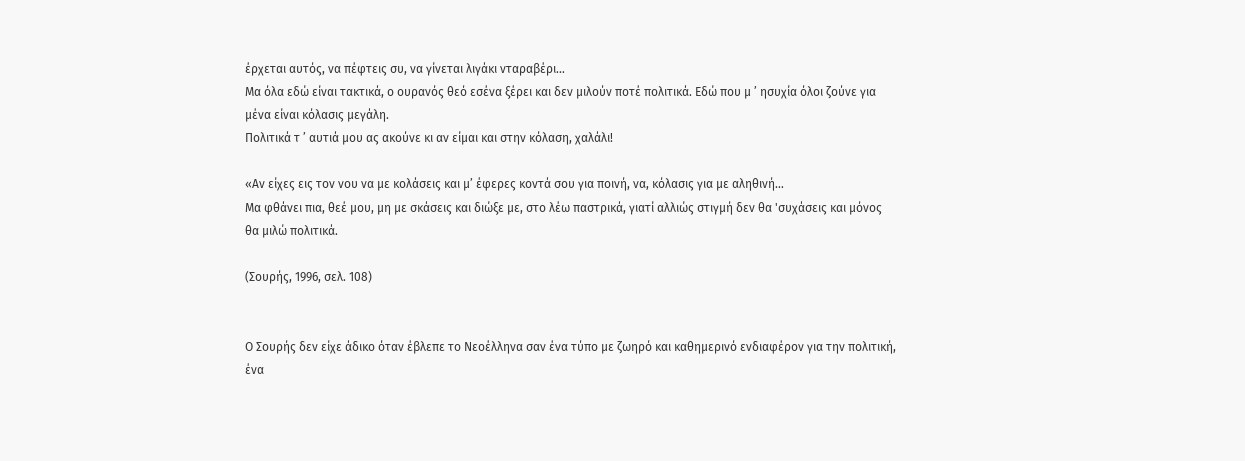έρχεται αυτός, να πέφτεις συ, να γίνεται λιγάκι νταραβέρι…
Μα όλα εδώ είναι τακτικά, ο ουρανός θεό εσένα ξέρει και δεν μιλούν ποτέ πολιτικά. Εδώ που μ ’ ησυχία όλοι ζούνε για μένα είναι κόλασις μεγάλη.
Πολιτικά τ ’ αυτιά μου ας ακούνε κι αν είμαι και στην κόλαση, χαλάλι!

«Αν είχες εις τον νου να με κολάσεις και μ’ έφερες κοντά σου για ποινή, να, κόλασις για με αληθινή…
Μα φθάνει πια, θεέ μου, μη με σκάσεις και διώξε με, στο λέω παστρικά, γιατί αλλιώς στιγμή δεν θα 'συχάσεις και μόνος θα μιλώ πολιτικά.

(Σουρής, 1996, σελ. 108)


Ο Σουρής δεν είχε άδικο όταν έβλεπε το Νεοέλληνα σαν ένα τύπο με ζωηρό και καθημερινό ενδιαφέρον για την πολιτική, ένα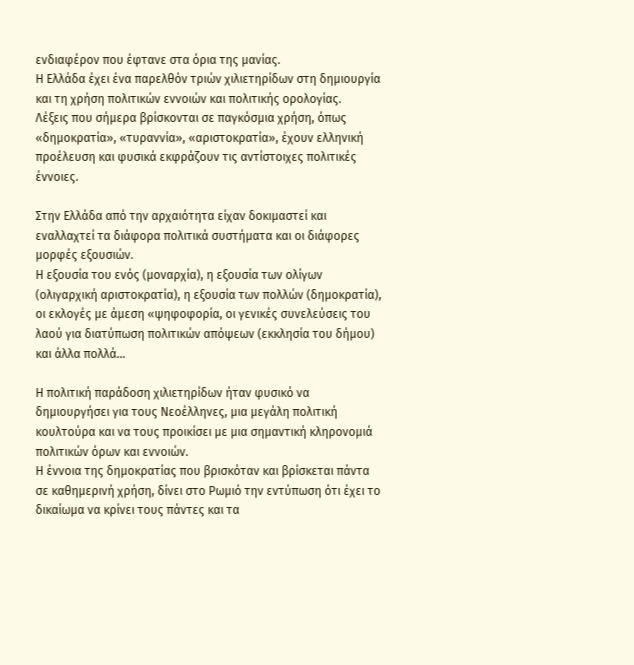ενδιαφέρον που έφτανε στα όρια της μανίας.
Η Ελλάδα έχει ένα παρελθόν τριών χιλιετηρίδων στη δημιουργία και τη χρήση πολιτικών εννοιών και πολιτικής ορολογίας.
Λέξεις που σήμερα βρίσκονται σε παγκόσμια χρήση, όπως «δημοκρατία», «τυραννία», «αριστοκρατία», έχουν ελληνική προέλευση και φυσικά εκφράζουν τις αντίστοιχες πολιτικές έννοιες.

Στην Ελλάδα από την αρχαιότητα είχαν δοκιμαστεί και εναλλαχτεί τα διάφορα πολιτικά συστήματα και οι διάφορες μορφές εξουσιών.
Η εξουσία του ενός (μοναρχία), η εξουσία των ολίγων (ολιγαρχική αριστοκρατία), η εξουσία των πολλών (δημοκρατία), οι εκλογές με άμεση «ψηφοφορία, οι γενικές συνελεύσεις του λαού για διατύπωση πολιτικών απόψεων (εκκλησία του δήμου) και άλλα πολλά…

Η πολιτική παράδοση χιλιετηρίδων ήταν φυσικό να δημιουργήσει για τους Νεοέλληνες, μια μεγάλη πολιτική κουλτούρα και να τους προικίσει με μια σημαντική κληρονομιά πολιτικών όρων και εννοιών.
Η έννοια της δημοκρατίας που βρισκόταν και βρίσκεται πάντα σε καθημερινή χρήση, δίνει στο Ρωμιό την εντύπωση ότι έχει το δικαίωμα να κρίνει τους πάντες και τα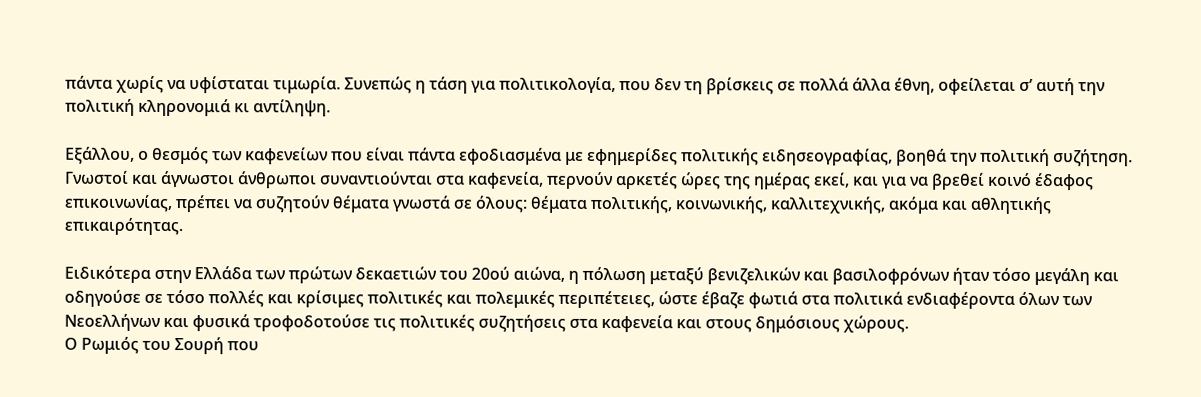πάντα χωρίς να υφίσταται τιμωρία. Συνεπώς η τάση για πολιτικολογία, που δεν τη βρίσκεις σε πολλά άλλα έθνη, οφείλεται σ’ αυτή την πολιτική κληρονομιά κι αντίληψη.

Εξάλλου, ο θεσμός των καφενείων που είναι πάντα εφοδιασμένα με εφημερίδες πολιτικής ειδησεογραφίας, βοηθά την πολιτική συζήτηση. Γνωστοί και άγνωστοι άνθρωποι συναντιούνται στα καφενεία, περνούν αρκετές ώρες της ημέρας εκεί, και για να βρεθεί κοινό έδαφος επικοινωνίας, πρέπει να συζητούν θέματα γνωστά σε όλους: θέματα πολιτικής, κοινωνικής, καλλιτεχνικής, ακόμα και αθλητικής επικαιρότητας.

Ειδικότερα στην Ελλάδα των πρώτων δεκαετιών του 20ού αιώνα, η πόλωση μεταξύ βενιζελικών και βασιλοφρόνων ήταν τόσο μεγάλη και οδηγούσε σε τόσο πολλές και κρίσιμες πολιτικές και πολεμικές περιπέτειες, ώστε έβαζε φωτιά στα πολιτικά ενδιαφέροντα όλων των Νεοελλήνων και φυσικά τροφοδοτούσε τις πολιτικές συζητήσεις στα καφενεία και στους δημόσιους χώρους.
Ο Ρωμιός του Σουρή που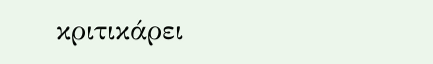κριτικάρει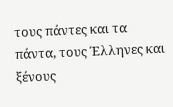τους πάντες και τα πάντα, τους Έλληνες και ξένους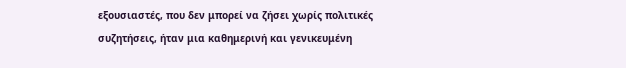εξουσιαστές, που δεν μπορεί να ζήσει χωρίς πολιτικές συζητήσεις, ήταν μια καθημερινή και γενικευμένη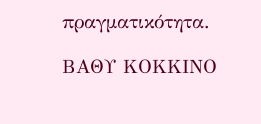πραγματικότητα.

ΒΑΘΥ ΚΟΚΚΙΝΟ